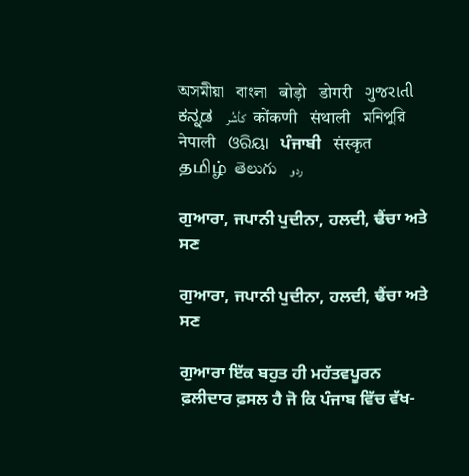অসমীয়া   বাংলা   बोड़ो   डोगरी   ગુજરાતી   ಕನ್ನಡ   كأشُر   कोंकणी   संथाली   মনিপুরি   नेपाली   ଓରିୟା   ਪੰਜਾਬੀ   संस्कृत   தமிழ்  తెలుగు   ردو

ਗੁਆਰਾ, ਜਪਾਨੀ ਪੁਦੀਨਾ, ਹਲਦੀ, ਢੈਂਚਾ ਅਤੇ ਸਣ

ਗੁਆਰਾ, ਜਪਾਨੀ ਪੁਦੀਨਾ, ਹਲਦੀ, ਢੈਂਚਾ ਅਤੇ ਸਣ

ਗੁਆਰਾ ਇੱਕ ਬਹੁਤ ਹੀ ਮਹੱਤਵਪੂਰਨ ਫ਼ਲੀਦਾਰ ਫ਼ਸਲ ਹੈ ਜੋ ਕਿ ਪੰਜਾਬ ਵਿੱਚ ਵੱਖ-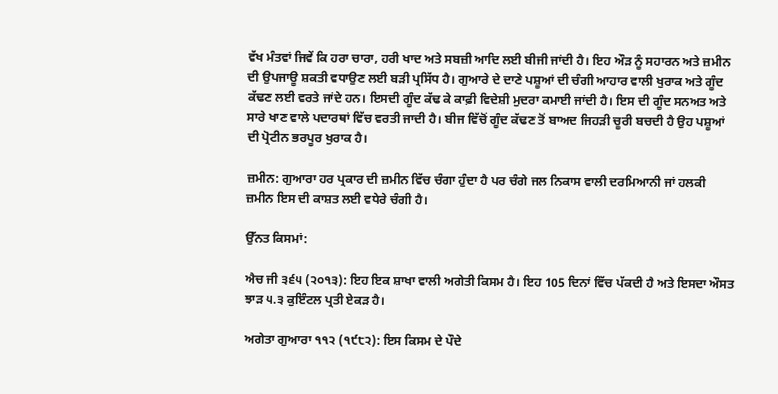ਵੱਖ ਮੰਤਵਾਂ ਜਿਵੇਂ ਕਿ ਹਰਾ ਚਾਰਾ, ਹਰੀ ਖਾਦ ਅਤੇ ਸਬਜ਼ੀ ਆਦਿ ਲਈ ਬੀਜੀ ਜਾਂਦੀ ਹੈ। ਇਹ ਔੜ ਨੂੰ ਸਹਾਰਨ ਅਤੇ ਜ਼ਮੀਨ ਦੀ ਉਪਜਾਊ ਸ਼ਕਤੀ ਵਧਾਉਣ ਲਈ ਬੜੀ ਪ੍ਰਸਿੱਧ ਹੈ। ਗੁਆਰੇ ਦੇ ਦਾਣੇ ਪਸ਼ੂਆਂ ਦੀ ਚੰਗੀ ਆਹਾਰ ਵਾਲੀ ਖੁਰਾਕ ਅਤੇ ਗੂੰਦ ਕੱਢਣ ਲਈ ਵਰਤੇ ਜਾਂਦੇ ਹਨ। ਇਸਦੀ ਗੂੰਦ ਕੱਢ ਕੇ ਕਾਫ਼ੀ ਵਿਦੇਸ਼ੀ ਮੁਦਰਾ ਕਮਾਈ ਜਾਂਦੀ ਹੈ। ਇਸ ਦੀ ਗੂੰਦ ਸਨਅਤ ਅਤੇ ਸਾਰੇ ਖਾਣ ਵਾਲੇ ਪਦਾਰਥਾਂ ਵਿੱਚ ਵਰਤੀ ਜਾਦੀ ਹੈ। ਬੀਜ ਵਿੱਚੋਂ ਗੂੰਦ ਕੱਢਣ ਤੋਂ ਬਾਅਦ ਜਿਹੜੀ ਚੂਰੀ ਬਚਦੀ ਹੈ ਉਹ ਪਸ਼ੂਆਂ ਦੀ ਪ੍ਰੋਟੀਨ ਭਰਪੂਰ ਖੁਰਾਕ ਹੈ।

ਜ਼ਮੀਨ: ਗੁਆਰਾ ਹਰ ਪ੍ਰਕਾਰ ਦੀ ਜ਼ਮੀਨ ਵਿੱਚ ਚੰਗਾ ਹੁੰਦਾ ਹੈ ਪਰ ਚੰਗੇ ਜਲ ਨਿਕਾਸ ਵਾਲੀ ਦਰਮਿਆਨੀ ਜਾਂ ਹਲਕੀ ਜ਼ਮੀਨ ਇਸ ਦੀ ਕਾਸ਼ਤ ਲਈ ਵਧੇਰੇ ਚੰਗੀ ਹੈ।

ਉੱਨਤ ਕਿਸਮਾਂ:

ਐਚ ਜੀ ੩੬੫ (੨੦੧੩): ਇਹ ਇਕ ਸ਼ਾਖਾ ਵਾਲੀ ਅਗੇਤੀ ਕਿਸਮ ਹੈ। ਇਹ 105 ਦਿਨਾਂ ਵਿੱਚ ਪੱਕਦੀ ਹੈ ਅਤੇ ਇਸਦਾ ਔਸਤ ਝਾੜ ੫.੩ ਕੁਇੰਟਲ ਪ੍ਰਤੀ ਏਕੜ ਹੈ।

ਅਗੇਤਾ ਗੁਆਰਾ ੧੧੨ (੧੯੮੨): ਇਸ ਕਿਸਮ ਦੇ ਪੌਦੇ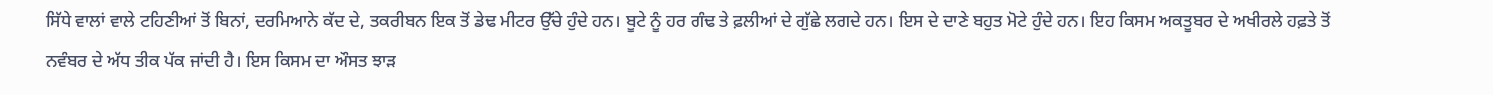ਸਿੱਧੇ ਵਾਲਾਂ ਵਾਲੇ ਟਹਿਣੀਆਂ ਤੋਂ ਬਿਨਾਂ, ਦਰਮਿਆਨੇ ਕੱਦ ਦੇ, ਤਕਰੀਬਨ ਇਕ ਤੋਂ ਡੇਢ ਮੀਟਰ ਉੱਚੇ ਹੁੰਦੇ ਹਨ। ਬੂਟੇ ਨੂੰ ਹਰ ਗੰਢ ਤੇ ਫ਼ਲੀਆਂ ਦੇ ਗੁੱਛੇ ਲਗਦੇ ਹਨ। ਇਸ ਦੇ ਦਾਣੇ ਬਹੁਤ ਮੋਟੇ ਹੁੰਦੇ ਹਨ। ਇਹ ਕਿਸਮ ਅਕਤੂਬਰ ਦੇ ਅਖੀਰਲੇ ਹਫ਼ਤੇ ਤੋਂ ਨਵੰਬਰ ਦੇ ਅੱਧ ਤੀਕ ਪੱਕ ਜਾਂਦੀ ਹੈ। ਇਸ ਕਿਸਮ ਦਾ ਔਸਤ ਝਾੜ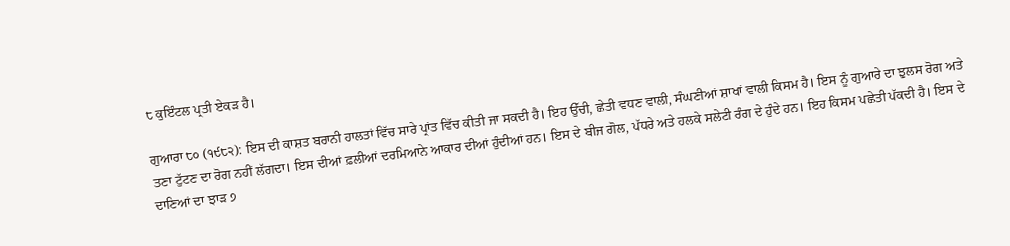੮ ਕੁਇੰਟਲ ਪ੍ਰਤੀ ਏਕੜ ਹੈ।

ਗੁਆਰਾ ੮੦ (੧੯੮੨): ਇਸ ਦੀ ਕਾਸ਼ਤ ਬਰਾਨੀ ਹਾਲਤਾਂ ਵਿੱਚ ਸਾਰੇ ਪ੍ਰਾਂਤ ਵਿੱਚ ਕੀਤੀ ਜਾ ਸਕਦੀ ਹੈ। ਇਹ ਉੱਚੀ, ਛੇਤੀ ਵਧਣ ਵਾਲੀ, ਸੰਘਣੀਆਂ ਸ਼ਾਖਾਂ ਵਾਲੀ ਕਿਸਮ ਹੈ। ਇਸ ਨੂੰ ਗੁਆਰੇ ਦਾ ਝੁਲਸ ਰੋਗ ਅਤੇ ਤਣਾ ਟੁੱਟਣ ਦਾ ਰੋਗ ਨਹੀਂ ਲੱਗਦਾ। ਇਸ ਦੀਆਂ ਫ਼ਲੀਆਂ ਦਰਮਿਆਨੇ ਆਕਾਰ ਦੀਆਂ ਹੁੰਦੀਆਂ ਹਨ। ਇਸ ਦੇ ਬੀਜ ਗੋਲ, ਪੱਧਰੇ ਅਤੇ ਹਲਕੇ ਸਲੇਟੀ ਰੰਗ ਦੇ ਹੁੰਦੇ ਹਨ। ਇਹ ਕਿਸਮ ਪਛੇਤੀ ਪੱਕਦੀ ਹੈ। ਇਸ ਦੇ ਦਾਣਿਆਂ ਦਾ ਝਾੜ ੭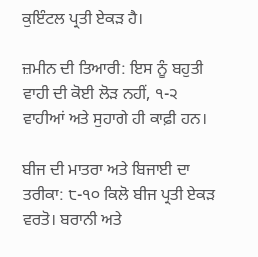ਕੁਇੰਟਲ ਪ੍ਰਤੀ ਏਕੜ ਹੈ।

ਜ਼ਮੀਨ ਦੀ ਤਿਆਰੀ: ਇਸ ਨੂੰ ਬਹੁਤੀ ਵਾਹੀ ਦੀ ਕੋਈ ਲੋੜ ਨਹੀਂ, ੧-੨ ਵਾਹੀਆਂ ਅਤੇ ਸੁਹਾਗੇ ਹੀ ਕਾਫ਼ੀ ਹਨ।

ਬੀਜ ਦੀ ਮਾਤਰਾ ਅਤੇ ਬਿਜਾਈ ਦਾ ਤਰੀਕਾ: ੮-੧੦ ਕਿਲੋ ਬੀਜ ਪ੍ਰਤੀ ਏਕੜ ਵਰਤੋ। ਬਰਾਨੀ ਅਤੇ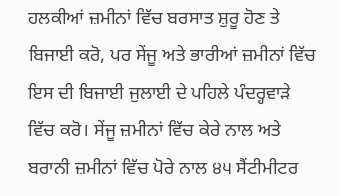ਹਲਕੀਆਂ ਜ਼ਮੀਨਾਂ ਵਿੱਚ ਬਰਸਾਤ ਸ਼ੁਰੂ ਹੋਣ ਤੇ ਬਿਜਾਈ ਕਰੋ, ਪਰ ਸੇਂਜੂ ਅਤੇ ਭਾਰੀਆਂ ਜ਼ਮੀਨਾਂ ਵਿੱਚ ਇਸ ਦੀ ਬਿਜਾਈ ਜੁਲਾਈ ਦੇ ਪਹਿਲੇ ਪੰਦਰ੍ਹਵਾੜੇ ਵਿੱਚ ਕਰੋ। ਸੇਂਜੂ ਜ਼ਮੀਨਾਂ ਵਿੱਚ ਕੇਰੇ ਨਾਲ ਅਤੇ ਬਰਾਨੀ ਜ਼ਮੀਨਾਂ ਵਿੱਚ ਪੋਰੇ ਨਾਲ ੪੫ ਸੈਂਟੀਮੀਟਰ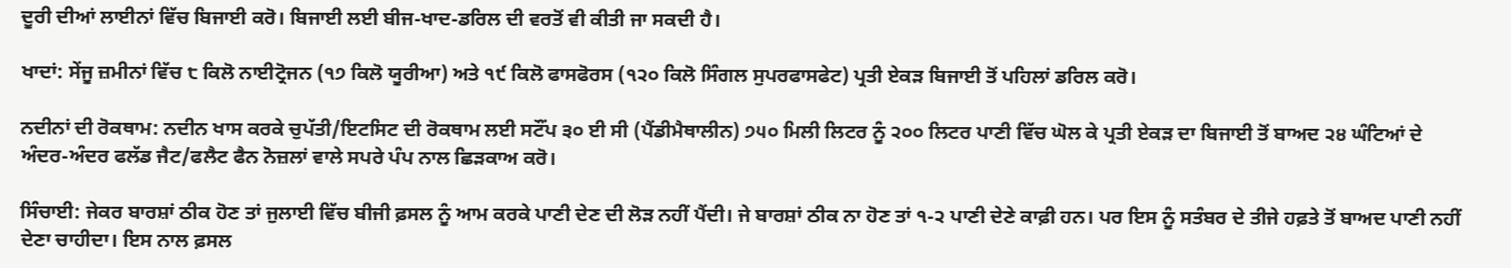ਦੂਰੀ ਦੀਆਂ ਲਾਈਨਾਂ ਵਿੱਚ ਬਿਜਾਈ ਕਰੋ। ਬਿਜਾਈ ਲਈ ਬੀਜ-ਖਾਦ-ਡਰਿਲ ਦੀ ਵਰਤੋਂ ਵੀ ਕੀਤੀ ਜਾ ਸਕਦੀ ਹੈ।

ਖਾਦਾਂ: ਸੇਂਜੂ ਜ਼ਮੀਨਾਂ ਵਿੱਚ ੮ ਕਿਲੋ ਨਾਈਟ੍ਰੋਜਨ (੧੭ ਕਿਲੋ ਯੂਰੀਆ) ਅਤੇ ੧੯ ਕਿਲੋ ਫਾਸਫੋਰਸ (੧੨੦ ਕਿਲੋ ਸਿੰਗਲ ਸੁਪਰਫਾਸਫੇਟ) ਪ੍ਰਤੀ ਏਕੜ ਬਿਜਾਈ ਤੋਂ ਪਹਿਲਾਂ ਡਰਿਲ ਕਰੋ।

ਨਦੀਨਾਂ ਦੀ ਰੋਕਥਾਮ: ਨਦੀਨ ਖਾਸ ਕਰਕੇ ਚੁਪੱਤੀ/ਇਟਸਿਟ ਦੀ ਰੋਕਥਾਮ ਲਈ ਸਟੌਂਪ ੩੦ ਈ ਸੀ (ਪੈਂਡੀਮੈਥਾਲੀਨ) ੭੫੦ ਮਿਲੀ ਲਿਟਰ ਨੂੰ ੨੦੦ ਲਿਟਰ ਪਾਣੀ ਵਿੱਚ ਘੋਲ ਕੇ ਪ੍ਰਤੀ ਏਕੜ ਦਾ ਬਿਜਾਈ ਤੋਂ ਬਾਅਦ ੨੪ ਘੰਟਿਆਂ ਦੇ ਅੰਦਰ-ਅੰਦਰ ਫਲੱਡ ਜੈਟ/ਫਲੈਟ ਫੈਨ ਨੋਜ਼ਲਾਂ ਵਾਲੇ ਸਪਰੇ ਪੰਪ ਨਾਲ ਛਿੜਕਾਅ ਕਰੋ।

ਸਿੰਚਾਈ: ਜੇਕਰ ਬਾਰਸ਼ਾਂ ਠੀਕ ਹੋਣ ਤਾਂ ਜੁਲਾਈ ਵਿੱਚ ਬੀਜੀ ਫ਼ਸਲ ਨੂੰ ਆਮ ਕਰਕੇ ਪਾਣੀ ਦੇਣ ਦੀ ਲੋੜ ਨਹੀਂ ਪੈਂਦੀ। ਜੇ ਬਾਰਸ਼ਾਂ ਠੀਕ ਨਾ ਹੋਣ ਤਾਂ ੧-੨ ਪਾਣੀ ਦੇਣੇ ਕਾਫ਼ੀ ਹਨ। ਪਰ ਇਸ ਨੂੰ ਸਤੰਬਰ ਦੇ ਤੀਜੇ ਹਫ਼ਤੇ ਤੋਂ ਬਾਅਦ ਪਾਣੀ ਨਹੀਂ ਦੇਣਾ ਚਾਹੀਦਾ। ਇਸ ਨਾਲ ਫ਼ਸਲ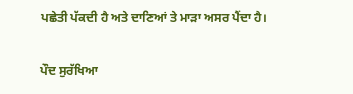ਪਛੇਤੀ ਪੱਕਦੀ ਹੈ ਅਤੇ ਦਾਣਿਆਂ ਤੇ ਮਾੜਾ ਅਸਰ ਪੈਂਦਾ ਹੈ।

ਪੌਦ ਸੁਰੱਖਿਆ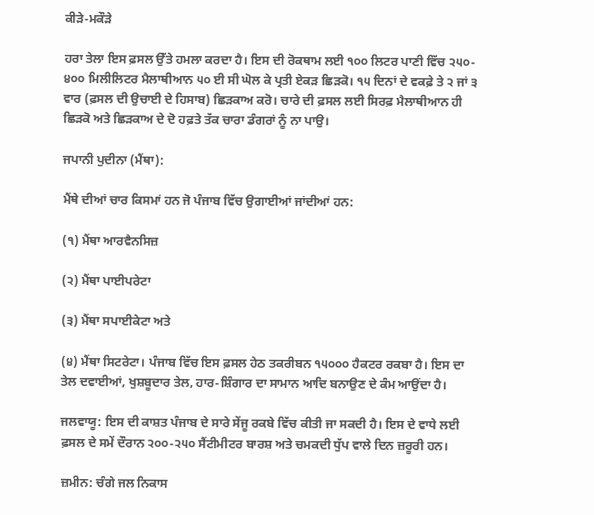ਕੀੜੇ-ਮਕੌੜੇ

ਹਰਾ ਤੇਲਾ ਇਸ ਫ਼ਸਲ ਉੱਤੇ ਹਮਲਾ ਕਰਦਾ ਹੈ। ਇਸ ਦੀ ਰੋਕਥਾਮ ਲਈ ੧੦੦ ਲਿਟਰ ਪਾਣੀ ਵਿੱਚ ੨੫੦- ੪੦੦ ਮਿਲੀਲਿਟਰ ਮੈਲਾਥੀਆਨ ੫੦ ਈ ਸੀ ਘੋਲ ਕੇ ਪ੍ਰਤੀ ਏਕੜ ਛਿੜਕੋ। ੧੫ ਦਿਨਾਂ ਦੇ ਵਕਫ਼ੇ ਤੇ ੨ ਜਾਂ ੩ ਵਾਰ (ਫ਼ਸਲ ਦੀ ਉਚਾਈ ਦੇ ਹਿਸਾਬ) ਛਿੜਕਾਅ ਕਰੋ। ਚਾਰੇ ਦੀ ਫ਼ਸਲ ਲਈ ਸਿਰਫ਼ ਮੈਲਾਥੀਆਨ ਹੀ ਛਿੜਕੋ ਅਤੇ ਛਿੜਕਾਅ ਦੇ ਦੋ ਹਫ਼ਤੇ ਤੱਕ ਚਾਰਾ ਡੰਗਰਾਂ ਨੂੰ ਨਾ ਪਾਉ।

ਜਪਾਨੀ ਪੁਦੀਨਾ (ਮੈਂਥਾ):

ਮੈਂਥੇ ਦੀਆਂ ਚਾਰ ਕਿਸਮਾਂ ਹਨ ਜੋ ਪੰਜਾਬ ਵਿੱਚ ਉਗਾਈਆਂ ਜਾਂਦੀਆਂ ਹਨ:

(੧) ਮੈਂਥਾ ਆਰਵੈਨਸਿਜ਼

(੨) ਮੈਂਥਾ ਪਾਈਪਰੇਟਾ

(੩) ਮੈਂਥਾ ਸਪਾਈਕੇਟਾ ਅਤੇ

(੪) ਮੈਂਥਾ ਸਿਟਰੇਟਾ। ਪੰਜਾਬ ਵਿੱਚ ਇਸ ਫ਼ਸਲ ਹੇਠ ਤਕਰੀਬਨ ੧੫੦੦੦ ਹੈਕਟਰ ਰਕਬਾ ਹੈ। ਇਸ ਦਾ ਤੇਲ ਦਵਾਈਆਂ, ਖੁਸ਼ਬੂਦਾਰ ਤੇਲ, ਹਾਰ-ਸ਼ਿੰਗਾਰ ਦਾ ਸਾਮਾਨ ਆਦਿ ਬਨਾਉਣ ਦੇ ਕੰਮ ਆਉਂਦਾ ਹੈ।

ਜਲਵਾਯੂ: ਇਸ ਦੀ ਕਾਸ਼ਤ ਪੰਜਾਬ ਦੇ ਸਾਰੇ ਸੇਂਜੂ ਰਕਬੇ ਵਿੱਚ ਕੀਤੀ ਜਾ ਸਕਦੀ ਹੈ। ਇਸ ਦੇ ਵਾਧੇ ਲਈ ਫ਼ਸਲ ਦੇ ਸਮੇਂ ਦੌਰਾਨ ੨੦੦-੨੫੦ ਸੈਂਟੀਮੀਟਰ ਬਾਰਸ਼ ਅਤੇ ਚਮਕਦੀ ਧੁੱਪ ਵਾਲੇ ਦਿਨ ਜ਼ਰੂਰੀ ਹਨ।

ਜ਼ਮੀਨ: ਚੰਗੇ ਜਲ ਨਿਕਾਸ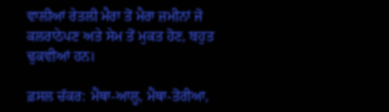ਵਾਲੀਆਂ ਰੇਤਲੀ ਮੈਰਾ ਤੋਂ ਮੈਰਾ ਜ਼ਮੀਨਾਂ ਜੋ ਕਲਰਾਠੇਪਣ ਅਤੇ ਸੇਮ ਤੋਂ ਮੁਕਤ ਹੋਣ, ਬਹੁਤ ਢੁਕਵੀਆਂ ਹਨ।

ਫ਼ਸਲ ਚੱਕਰ: ਮੈਂਥਾ-ਆਲੂ, ਮੈਂਥਾ-ਤੋਰੀਆ,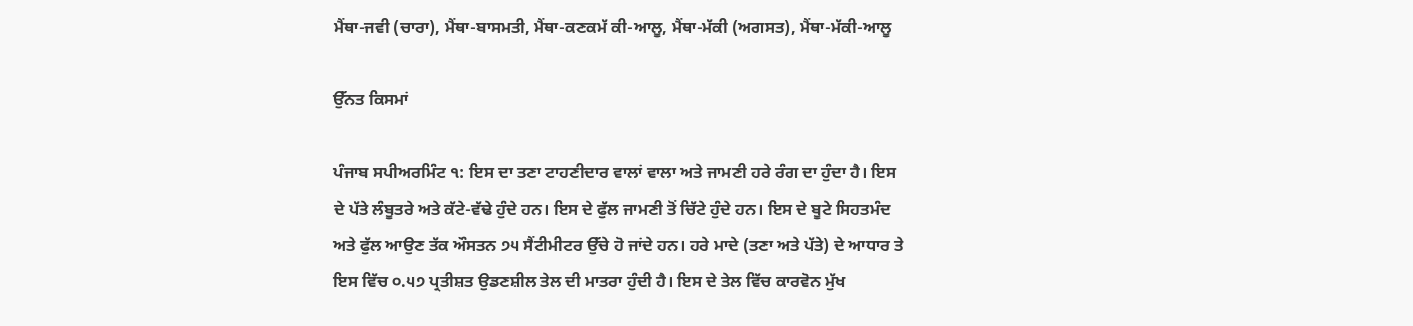ਮੈਂਥਾ-ਜਵੀ (ਚਾਰਾ), ਮੈਂਥਾ-ਬਾਸਮਤੀ, ਮੈਂਥਾ-ਕਣਕਮੱ ਕੀ-ਆਲੂ, ਮੈਂਥਾ-ਮੱਕੀ (ਅਗਸਤ), ਮੈਂਥਾ-ਮੱਕੀ-ਆਲੂ

ਉੱਨਤ ਕਿਸਮਾਂ

ਪੰਜਾਬ ਸਪੀਅਰਮਿੰਟ ੧: ਇਸ ਦਾ ਤਣਾ ਟਾਹਣੀਦਾਰ ਵਾਲਾਂ ਵਾਲਾ ਅਤੇ ਜਾਮਣੀ ਹਰੇ ਰੰਗ ਦਾ ਹੁੰਦਾ ਹੈ। ਇਸ ਦੇ ਪੱਤੇ ਲੰਬੂਤਰੇ ਅਤੇ ਕੱਟੇ-ਵੱਢੇ ਹੁੰਦੇ ਹਨ। ਇਸ ਦੇ ਫੁੱਲ ਜਾਮਣੀ ਤੋਂ ਚਿੱਟੇ ਹੁੰਦੇ ਹਨ। ਇਸ ਦੇ ਬੂਟੇ ਸਿਹਤਮੰਦ ਅਤੇ ਫੁੱਲ ਆਉਣ ਤੱਕ ਔਸਤਨ ੭੫ ਸੈਂਟੀਮੀਟਰ ਉੱਚੇ ਹੋ ਜਾਂਦੇ ਹਨ। ਹਰੇ ਮਾਦੇ (ਤਣਾ ਅਤੇ ਪੱਤੇ) ਦੇ ਆਧਾਰ ਤੇ ਇਸ ਵਿੱਚ ੦.੫੭ ਪ੍ਰਤੀਸ਼ਤ ਉਡਣਸ਼ੀਲ ਤੇਲ ਦੀ ਮਾਤਰਾ ਹੁੰਦੀ ਹੈ। ਇਸ ਦੇ ਤੇਲ ਵਿੱਚ ਕਾਰਵੋਨ ਮੁੱਖ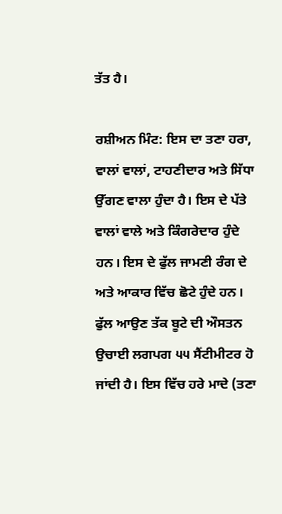ਤੱਤ ਹੈ।

ਰਸ਼ੀਅਨ ਮਿੰਟ: ਇਸ ਦਾ ਤਣਾ ਹਰਾ, ਵਾਲਾਂ ਵਾਲਾਂ, ਟਾਹਣੀਦਾਰ ਅਤੇ ਸਿੱਧਾ ਉੱਗਣ ਵਾਲਾ ਹੁੰਦਾ ਹੈ। ਇਸ ਦੇ ਪੱਤੇ ਵਾਲਾਂ ਵਾਲੇ ਅਤੇ ਕਿੰਗਰੇਦਾਰ ਹੁੰਦੇ ਹਨ। ਇਸ ਦੇ ਫੁੱਲ ਜਾਮਣੀ ਰੰਗ ਦੇ ਅਤੇ ਆਕਾਰ ਵਿੱਚ ਛੋਟੇ ਹੁੰਦੇ ਹਨ। ਫੁੱਲ ਆਉਣ ਤੱਕ ਬੂਟੇ ਦੀ ਔਸਤਨ ਉਚਾਈ ਲਗਪਗ ੫੫ ਸੈਂਟੀਮੀਟਰ ਹੋ ਜਾਂਦੀ ਹੈ। ਇਸ ਵਿੱਚ ਹਰੇ ਮਾਦੇ (ਤਣਾ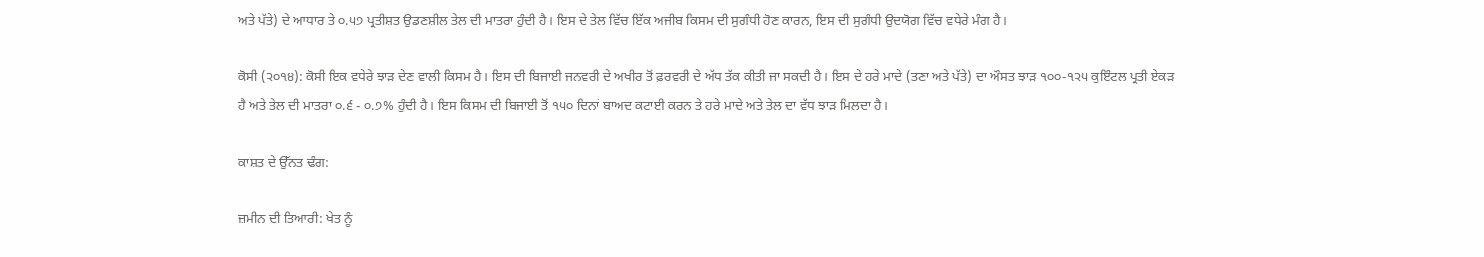ਅਤੇ ਪੱਤੇ) ਦੇ ਆਧਾਰ ਤੇ ੦.੫੭ ਪ੍ਰਤੀਸ਼ਤ ਉਡਣਸ਼ੀਲ ਤੇਲ ਦੀ ਮਾਤਰਾ ਹੁੰਦੀ ਹੈ। ਇਸ ਦੇ ਤੇਲ ਵਿੱਚ ਇੱਕ ਅਜੀਬ ਕਿਸਮ ਦੀ ਸੁਗੰਧੀ ਹੋਣ ਕਾਰਨ, ਇਸ ਦੀ ਸੁਗੰਧੀ ਉਦਯੋਗ ਵਿੱਚ ਵਧੇਰੇ ਮੰਗ ਹੈ।

ਕੋਸੀ (੨੦੧੪): ਕੋਸੀ ਇਕ ਵਧੇਰੇ ਝਾੜ ਦੇਣ ਵਾਲੀ ਕਿਸਮ ਹੈ। ਇਸ ਦੀ ਬਿਜਾਈ ਜਨਵਰੀ ਦੇ ਅਖੀਰ ਤੋਂ ਫ਼ਰਵਰੀ ਦੇ ਅੱਧ ਤੱਕ ਕੀਤੀ ਜਾ ਸਕਦੀ ਹੈ। ਇਸ ਦੇ ਹਰੇ ਮਾਦੇ (ਤਣਾ ਅਤੇ ਪੱਤੇ) ਦਾ ਔਸਤ ਝਾੜ ੧੦੦-੧੨੫ ਕੁਇੰਟਲ ਪ੍ਰਤੀ ਏਕੜ ਹੈ ਅਤੇ ਤੇਲ ਦੀ ਮਾਤਰਾ ੦.੬ - ੦.੭% ਹੁੰਦੀ ਹੈ। ਇਸ ਕਿਸਮ ਦੀ ਬਿਜਾਈ ਤੋਂ ੧੫੦ ਦਿਨਾਂ ਬਾਅਦ ਕਟਾਈ ਕਰਨ ਤੇ ਹਰੇ ਮਾਦੇ ਅਤੇ ਤੇਲ ਦਾ ਵੱਧ ਝਾੜ ਮਿਲਦਾ ਹੈ।

ਕਾਸ਼ਤ ਦੇ ਉੱਨਤ ਢੰਗ:

ਜ਼ਮੀਨ ਦੀ ਤਿਆਰੀ: ਖੇਤ ਨੂੰ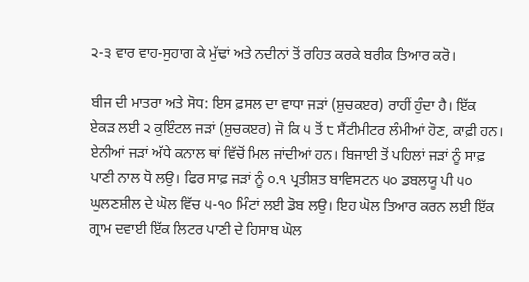੨-੩ ਵਾਰ ਵਾਹ-ਸੁਹਾਗ ਕੇ ਮੁੱਢਾਂ ਅਤੇ ਨਦੀਨਾਂ ਤੋਂ ਰਹਿਤ ਕਰਕੇ ਬਰੀਕ ਤਿਆਰ ਕਰੋ।

ਬੀਜ ਦੀ ਮਾਤਰਾ ਅਤੇ ਸੋਧ: ਇਸ ਫ਼ਸਲ ਦਾ ਵਾਧਾ ਜੜਾਂ (ਸ਼ੁਚਕੲਰ) ਰਾਹੀਂ ਹੁੰਦਾ ਹੈ। ਇੱਕ ਏਕੜ ਲਈ ੨ ਕੁਇੰਟਲ ਜੜਾਂ (ਸ਼ੁਚਕੲਰ) ਜੋ ਕਿ ੫ ਤੋਂ ੮ ਸੈਂਟੀਮੀਟਰ ਲੰਮੀਆਂ ਹੋਣ, ਕਾਫ਼ੀ ਹਨ। ਏਨੀਆਂ ਜੜਾਂ ਅੱਧੇ ਕਨਾਲ ਥਾਂ ਵਿੱਚੋਂ ਮਿਲ ਜਾਂਦੀਆਂ ਹਨ। ਬਿਜਾਈ ਤੋਂ ਪਹਿਲਾਂ ਜੜਾਂ ਨੂੰ ਸਾਫ਼ ਪਾਣੀ ਨਾਲ ਧੋ ਲਉ। ਫਿਰ ਸਾਫ਼ ਜੜਾਂ ਨੂੰ ੦.੧ ਪ੍ਰਤੀਸ਼ਤ ਬਾਵਿਸਟਨ ੫੦ ਡਬਲਯੂ ਪੀ ੫੦ ਘੁਲਣਸ਼ੀਲ ਦੇ ਘੋਲ ਵਿੱਚ ੫-੧੦ ਮਿੰਟਾਂ ਲਈ ਡੋਬ ਲਉ। ਇਹ ਘੋਲ ਤਿਆਰ ਕਰਨ ਲਈ ਇੱਕ ਗ੍ਰਾਮ ਦਵਾਈ ਇੱਕ ਲਿਟਰ ਪਾਣੀ ਦੇ ਹਿਸਾਬ ਘੋਲ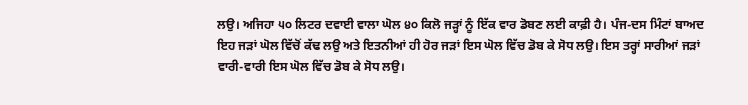ਲਉ। ਅਜਿਹਾ ੫੦ ਲਿਟਰ ਦਵਾਈ ਵਾਲਾ ਘੋਲ ੪੦ ਕਿਲੋ ਜੜ੍ਹਾਂ ਨੂੰ ਇੱਕ ਵਾਰ ਡੋਬਣ ਲਈ ਕਾਫ਼ੀ ਹੈ। ਪੰਜ-ਦਸ ਮਿੰਟਾਂ ਬਾਅਦ ਇਹ ਜੜਾਂ ਘੋਲ ਵਿੱਚੋਂ ਕੱਢ ਲਉ ਅਤੇ ਇਤਨੀਆਂ ਹੀ ਹੋਰ ਜੜਾਂ ਇਸ ਘੋਲ ਵਿੱਚ ਡੋਬ ਕੇ ਸੋਧ ਲਉ। ਇਸ ਤਰ੍ਹਾਂ ਸਾਰੀਆਂ ਜੜਾਂ ਵਾਰੀ-ਵਾਰੀ ਇਸ ਘੋਲ ਵਿੱਚ ਡੋਬ ਕੇ ਸੋਧ ਲਉ।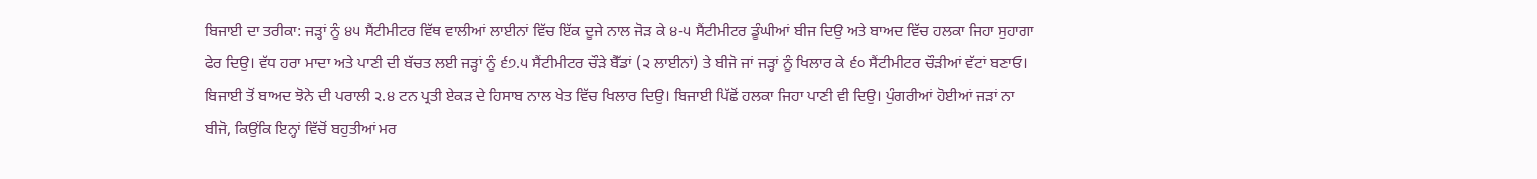ਬਿਜਾਈ ਦਾ ਤਰੀਕਾ: ਜੜ੍ਹਾਂ ਨੂੰ ੪੫ ਸੈਂਟੀਮੀਟਰ ਵਿੱਥ ਵਾਲੀਆਂ ਲਾਈਨਾਂ ਵਿੱਚ ਇੱਕ ਦੂਜੇ ਨਾਲ ਜੋੜ ਕੇ ੪-੫ ਸੈਂਟੀਮੀਟਰ ਡੂੰਘੀਆਂ ਬੀਜ ਦਿਉ ਅਤੇ ਬਾਅਦ ਵਿੱਚ ਹਲਕਾ ਜਿਹਾ ਸੁਹਾਗਾ ਫੇਰ ਦਿਉ। ਵੱਧ ਹਰਾ ਮਾਦਾ ਅਤੇ ਪਾਣੀ ਦੀ ਬੱਚਤ ਲਈ ਜੜ੍ਹਾਂ ਨੂੰ ੬੭.੫ ਸੈਂਟੀਮੀਟਰ ਚੌੜੇ ਬੈੱਡਾਂ (੨ ਲਾਈਨਾਂ) ਤੇ ਬੀਜੋ ਜਾਂ ਜੜ੍ਹਾਂ ਨੂੰ ਖਿਲਾਰ ਕੇ ੬੦ ਸੈਂਟੀਮੀਟਰ ਚੌੜੀਆਂ ਵੱਟਾਂ ਬਣਾਓ। ਬਿਜਾਈ ਤੋਂ ਬਾਅਦ ਝੋਨੇ ਦੀ ਪਰਾਲੀ ੨.੪ ਟਨ ਪ੍ਰਤੀ ਏਕੜ ਦੇ ਹਿਸਾਬ ਨਾਲ ਖੇਤ ਵਿੱਚ ਖਿਲਾਰ ਦਿਉ। ਬਿਜਾਈ ਪਿੱਛੋਂ ਹਲਕਾ ਜਿਹਾ ਪਾਣੀ ਵੀ ਦਿਉ। ਪੁੰਗਰੀਆਂ ਹੋਈਆਂ ਜੜਾਂ ਨਾ ਬੀਜੋ, ਕਿਉਂਕਿ ਇਨ੍ਹਾਂ ਵਿੱਚੋਂ ਬਹੁਤੀਆਂ ਮਰ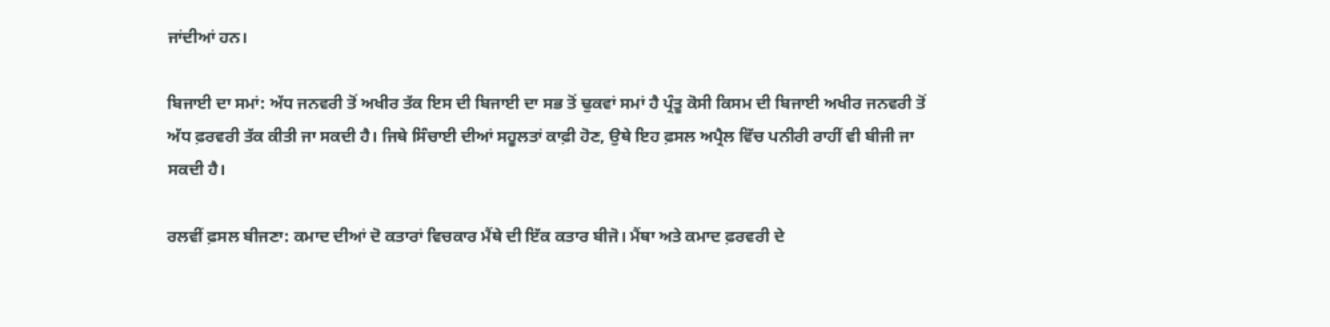ਜਾਂਦੀਆਂ ਹਨ।

ਬਿਜਾਈ ਦਾ ਸਮਾਂ: ਅੱਧ ਜਨਵਰੀ ਤੋਂ ਅਖੀਰ ਤੱਕ ਇਸ ਦੀ ਬਿਜਾਈ ਦਾ ਸਭ ਤੋਂ ਢੁਕਵਾਂ ਸਮਾਂ ਹੈ ਪ੍ਰੰਤੂ ਕੋਸੀ ਕਿਸਮ ਦੀ ਬਿਜਾਈ ਅਖੀਰ ਜਨਵਰੀ ਤੋਂ ਅੱਧ ਫ਼ਰਵਰੀ ਤੱਕ ਕੀਤੀ ਜਾ ਸਕਦੀ ਹੈ। ਜਿਥੇ ਸਿੰਚਾਈ ਦੀਆਂ ਸਹੂਲਤਾਂ ਕਾਫ਼ੀ ਹੋਣ, ਉਥੇ ਇਹ ਫ਼ਸਲ ਅਪ੍ਰੈਲ ਵਿੱਚ ਪਨੀਰੀ ਰਾਹੀਂ ਵੀ ਬੀਜੀ ਜਾ ਸਕਦੀ ਹੈ।

ਰਲਵੀਂ ਫ਼ਸਲ ਬੀਜਣਾ: ਕਮਾਦ ਦੀਆਂ ਦੋ ਕਤਾਰਾਂ ਵਿਚਕਾਰ ਮੈਂਥੇ ਦੀ ਇੱਕ ਕਤਾਰ ਬੀਜੋ। ਮੈਂਥਾ ਅਤੇ ਕਮਾਦ ਫ਼ਰਵਰੀ ਦੇ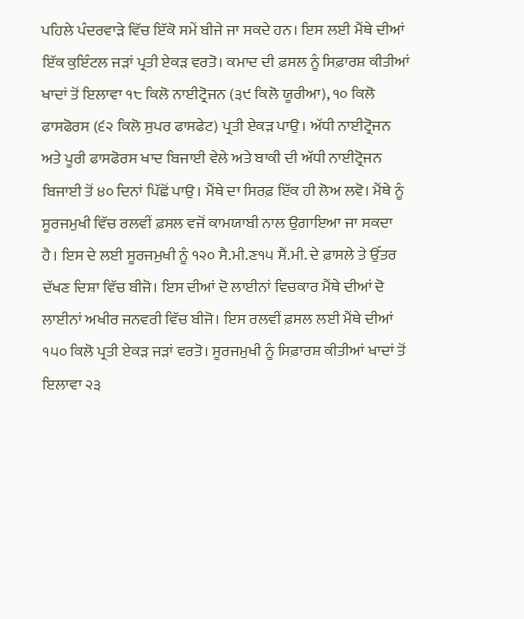ਪਹਿਲੇ ਪੰਦਰਵਾੜੇ ਵਿੱਚ ਇੱਕੋ ਸਮੇਂ ਬੀਜੇ ਜਾ ਸਕਦੇ ਹਨ। ਇਸ ਲਈ ਮੈਂਥੇ ਦੀਆਂ ਇੱਕ ਕੁਇੰਟਲ ਜੜਾਂ ਪ੍ਰਤੀ ਏਕੜ ਵਰਤੋ। ਕਮਾਦ ਦੀ ਫ਼ਸਲ ਨੂੰ ਸਿਫ਼ਾਰਸ਼ ਕੀਤੀਆਂ ਖਾਦਾਂ ਤੋਂ ਇਲਾਵਾ ੧੮ ਕਿਲੋ ਨਾਈਟ੍ਰੋਜਨ (੩੯ ਕਿਲੋ ਯੂਰੀਆ), ੧੦ ਕਿਲੋ ਫਾਸਫੋਰਸ (੬੨ ਕਿਲੋ ਸੁਪਰ ਫਾਸਫੇਟ) ਪ੍ਰਤੀ ਏਕੜ ਪਾਉ। ਅੱਧੀ ਨਾਈਟ੍ਰੋਜਨ ਅਤੇ ਪੂਰੀ ਫਾਸਫੋਰਸ ਖਾਦ ਬਿਜਾਈ ਵੇਲੇ ਅਤੇ ਬਾਕੀ ਦੀ ਅੱਧੀ ਨਾਈਟ੍ਰੋਜਨ ਬਿਜਾਈ ਤੋਂ ੪੦ ਦਿਨਾਂ ਪਿੱਛੋਂ ਪਾਉ। ਮੈਂਥੇ ਦਾ ਸਿਰਫ਼ ਇੱਕ ਹੀ ਲੋਅ ਲਵੋ। ਮੈਂਥੇ ਨੂੰ ਸੂਰਜਮੁਖੀ ਵਿੱਚ ਰਲਵੀਂ ਫ਼ਸਲ ਵਜੋਂ ਕਾਮਯਾਬੀ ਨਾਲ ਉਗਾਇਆ ਜਾ ਸਕਦਾ ਹੈ। ਇਸ ਦੇ ਲਈ ਸੂਰਜਮੁਖੀ ਨੂੰ ੧੨੦ ਸੈ.ਮੀ.ਣ੧੫ ਸੈਂ.ਮੀ. ਦੇ ਫ਼ਾਸਲੇ ਤੇ ਉੱਤਰ ਦੱਖਣ ਦਿਸ਼ਾ ਵਿੱਚ ਬੀਜੋ। ਇਸ ਦੀਆਂ ਦੋ ਲਾਈਨਾਂ ਵਿਚਕਾਰ ਮੈਂਥੇ ਦੀਆਂ ਦੋ ਲਾਈਨਾਂ ਅਖੀਰ ਜਨਵਰੀ ਵਿੱਚ ਬੀਜੋ। ਇਸ ਰਲਵੀਂ ਫ਼ਸਲ ਲਈ ਮੈਂਥੇ ਦੀਆਂ ੧੫੦ ਕਿਲੋ ਪ੍ਰਤੀ ਏਕੜ ਜੜਾਂ ਵਰਤੋ। ਸੂਰਜਮੁਖੀ ਨੂੰ ਸਿਫ਼ਾਰਸ਼ ਕੀਤੀਆਂ ਖਾਦਾਂ ਤੋਂ ਇਲਾਵਾ ੨੩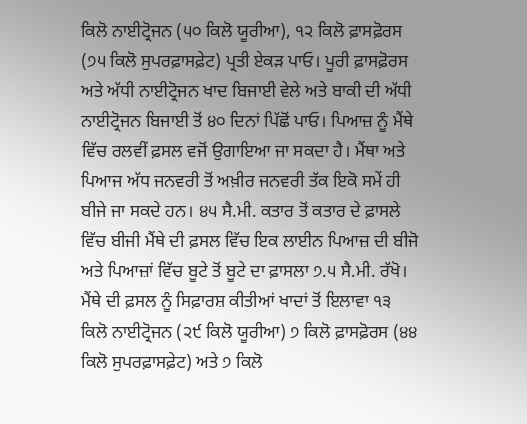ਕਿਲੋ ਨਾਈਟ੍ਰੋਜਨ (੫੦ ਕਿਲੋ ਯੂਰੀਆ), ੧੨ ਕਿਲੋ ਫ਼ਾਸਫ਼ੋਰਸ (੭੫ ਕਿਲੋ ਸੁਪਰਫ਼ਾਸਫ਼ੇਟ) ਪ੍ਰਤੀ ਏਕੜ ਪਾਓ। ਪੂਰੀ ਫ਼ਾਸਫ਼ੋਰਸ ਅਤੇ ਅੱਧੀ ਨਾਈਟ੍ਰੋਜਨ ਖਾਦ ਬਿਜਾਈ ਵੇਲੇ ਅਤੇ ਬਾਕੀ ਦੀ ਅੱਧੀ ਨਾਈਟ੍ਰੋਜਨ ਬਿਜਾਈ ਤੋਂ ੪੦ ਦਿਨਾਂ ਪਿੱਛੋਂ ਪਾਓ। ਪਿਆਜ਼ ਨੂੰ ਮੈਂਥੇ ਵਿੱਚ ਰਲਵੀਂ ਫ਼ਸਲ ਵਜੋਂ ਉਗਾਇਆ ਜਾ ਸਕਦਾ ਹੈ। ਮੈਂਥਾ ਅਤੇ ਪਿਆਜ ਅੱਧ ਜਨਵਰੀ ਤੋਂ ਅਖ਼ੀਰ ਜਨਵਰੀ ਤੱਕ ਇਕੋ ਸਮੇਂ ਹੀ ਬੀਜੇ ਜਾ ਸਕਦੇ ਹਨ। ੪੫ ਸੈ.ਮੀ. ਕਤਾਰ ਤੋਂ ਕਤਾਰ ਦੇ ਫ਼ਾਸਲੇ ਵਿੱਚ ਬੀਜੀ ਮੈਂਥੇ ਦੀ ਫ਼ਸਲ ਵਿੱਚ ਇਕ ਲਾਈਨ ਪਿਆਜ਼ ਦੀ ਬੀਜੋ ਅਤੇ ਪਿਆਜ਼ਾਂ ਵਿੱਚ ਬੂਟੇ ਤੋਂ ਬੂਟੇ ਦਾ ਫ਼ਾਸਲਾ ੭.੫ ਸੈ.ਮੀ. ਰੱਖੋ। ਮੈਂਥੇ ਦੀ ਫ਼ਸਲ ਨੂੰ ਸਿਫ਼ਾਰਸ਼ ਕੀਤੀਆਂ ਖਾਦਾਂ ਤੋਂ ਇਲਾਵਾ ੧੩ ਕਿਲੋ ਨਾਈਟ੍ਰੋਜਨ (੨੯ ਕਿਲੋ ਯੂਰੀਆ) ੭ ਕਿਲੋ ਫ਼ਾਸਫ਼ੋਰਸ (੪੪ ਕਿਲੋ ਸੁਪਰਫ਼ਾਸਫ਼ੇਟ) ਅਤੇ ੭ ਕਿਲੋ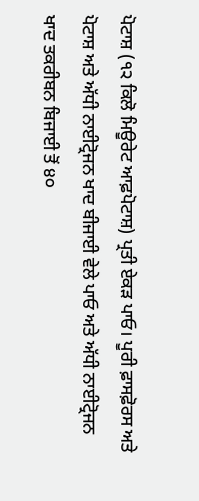ਪੋਟਾਸ਼ (੧੨ ਕਿਲੋ ਮਿਊਰੇਟ ਆਫ਼ਪੋਟਾਸ਼) ਪ੍ਰਤੀ ਏਕੜ ਪਾਓ। ਪੂਰੀ ਫ਼ਾਸਫ਼ੋਰਸ ਅਤੇ ਪੋਟਾਸ਼ ਅਤੇ ਅੱਧੀ ਨਾਈਟ੍ਰੋਜਨ ਖਾਦ ਬੀਜਾਈ ਵੇਲੇ ਪਾਓ ਅਤੇ ਅੱਧੀ ਨਾਈਟ੍ਰੋਜਨ ਖਾਦ ਤਕਰੀਬਨ ਬਿਜਾਈ ਤੋਂ ੪੦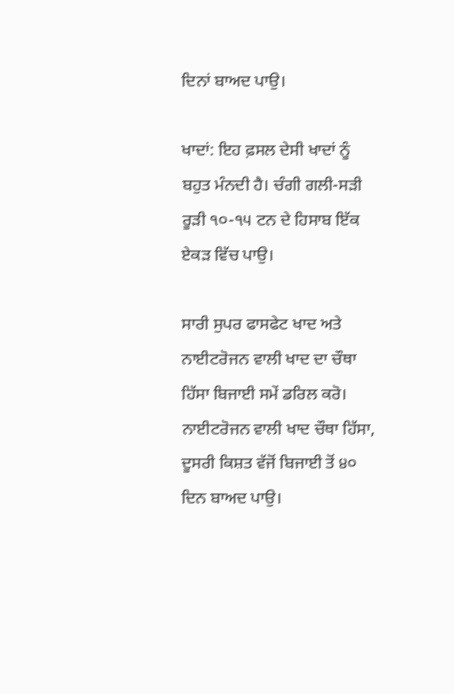ਦਿਨਾਂ ਬਾਅਦ ਪਾਉ।

ਖਾਦਾਂ: ਇਹ ਫ਼ਸਲ ਦੇਸੀ ਖਾਦਾਂ ਨੂੰ ਬਹੁਤ ਮੰਨਦੀ ਹੈ। ਚੰਗੀ ਗਲੀ-ਸੜੀ ਰੂੜੀ ੧੦-੧੫ ਟਨ ਦੇ ਹਿਸਾਬ ਇੱਕ ਏਕੜ ਵਿੱਚ ਪਾਉ।

ਸਾਰੀ ਸੁਪਰ ਫਾਸਫੇਟ ਖਾਦ ਅਤੇ ਨਾਈਟਰੋਜਨ ਵਾਲੀ ਖਾਦ ਦਾ ਚੌਥਾ ਹਿੱਸਾ ਬਿਜਾਈ ਸਮੇਂ ਡਰਿਲ ਕਰੋ। ਨਾਈਟਰੋਜਨ ਵਾਲੀ ਖਾਦ ਚੌਥਾ ਹਿੱਸਾ, ਦੂਸਰੀ ਕਿਸ਼ਤ ਵੱਜੋਂ ਬਿਜਾਈ ਤੋਂ ੪੦ ਦਿਨ ਬਾਅਦ ਪਾਉ।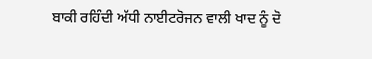ਬਾਕੀ ਰਹਿੰਦੀ ਅੱਧੀ ਨਾਈਟਰੋਜਨ ਵਾਲੀ ਖਾਦ ਨੂੰ ਦੋ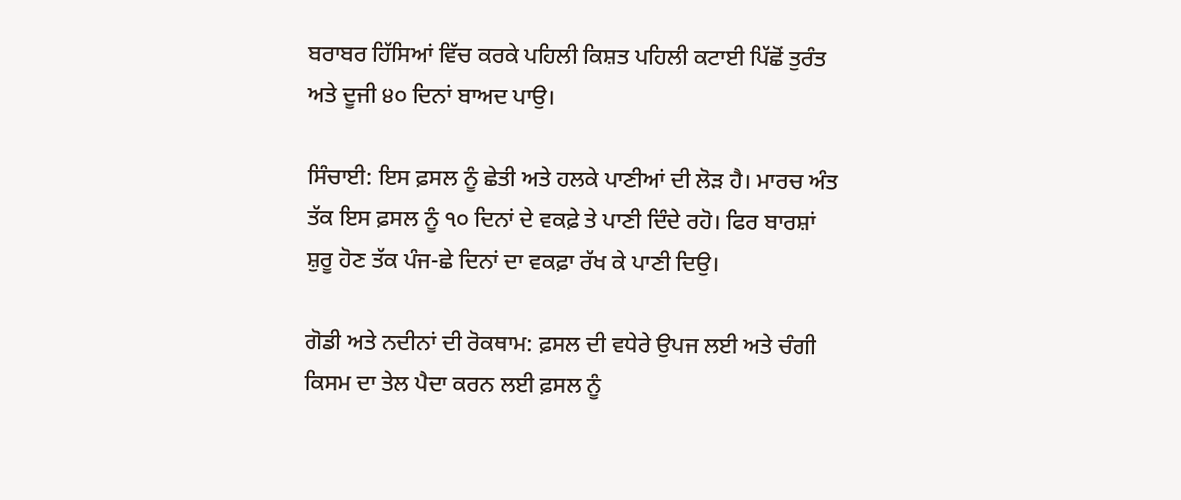ਬਰਾਬਰ ਹਿੱਸਿਆਂ ਵਿੱਚ ਕਰਕੇ ਪਹਿਲੀ ਕਿਸ਼ਤ ਪਹਿਲੀ ਕਟਾਈ ਪਿੱਛੋਂ ਤੁਰੰਤ ਅਤੇ ਦੂਜੀ ੪੦ ਦਿਨਾਂ ਬਾਅਦ ਪਾਉ।

ਸਿੰਚਾਈ: ਇਸ ਫ਼ਸਲ ਨੂੰ ਛੇਤੀ ਅਤੇ ਹਲਕੇ ਪਾਣੀਆਂ ਦੀ ਲੋੜ ਹੈ। ਮਾਰਚ ਅੰਤ ਤੱਕ ਇਸ ਫ਼ਸਲ ਨੂੰ ੧੦ ਦਿਨਾਂ ਦੇ ਵਕਫ਼ੇ ਤੇ ਪਾਣੀ ਦਿੰਦੇ ਰਹੋ। ਫਿਰ ਬਾਰਸ਼ਾਂ ਸ਼ੁਰੂ ਹੋਣ ਤੱਕ ਪੰਜ-ਛੇ ਦਿਨਾਂ ਦਾ ਵਕਫ਼ਾ ਰੱਖ ਕੇ ਪਾਣੀ ਦਿਉ।

ਗੋਡੀ ਅਤੇ ਨਦੀਨਾਂ ਦੀ ਰੋਕਥਾਮ: ਫ਼ਸਲ ਦੀ ਵਧੇਰੇ ਉਪਜ ਲਈ ਅਤੇ ਚੰਗੀ ਕਿਸਮ ਦਾ ਤੇਲ ਪੈਦਾ ਕਰਨ ਲਈ ਫ਼ਸਲ ਨੂੰ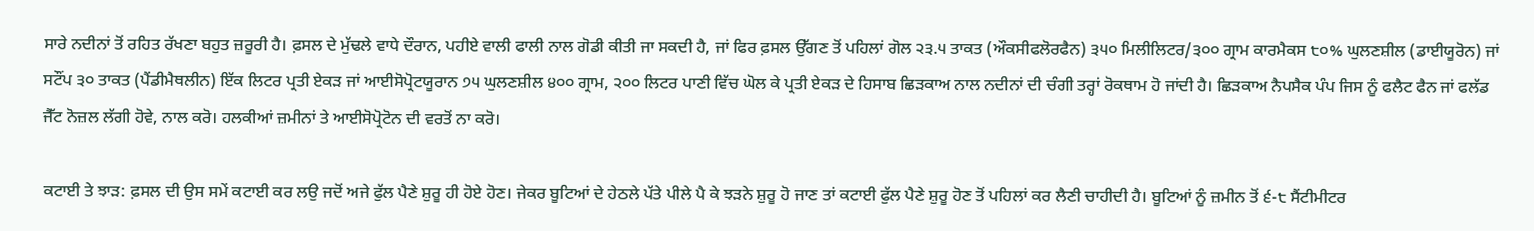ਸਾਰੇ ਨਦੀਨਾਂ ਤੋਂ ਰਹਿਤ ਰੱਖਣਾ ਬਹੁਤ ਜ਼ਰੂਰੀ ਹੈ। ਫ਼ਸਲ ਦੇ ਮੁੱਢਲੇ ਵਾਧੇ ਦੌਰਾਨ, ਪਹੀਏ ਵਾਲੀ ਫਾਲੀ ਨਾਲ ਗੋਡੀ ਕੀਤੀ ਜਾ ਸਕਦੀ ਹੈ, ਜਾਂ ਫਿਰ ਫ਼ਸਲ ਉੱਗਣ ਤੋਂ ਪਹਿਲਾਂ ਗੋਲ ੨੩.੫ ਤਾਕਤ (ਔਕਸੀਫਲੋਰਫੈਨ) ੩੫੦ ਮਿਲੀਲਿਟਰ/੩੦੦ ਗ੍ਰਾਮ ਕਾਰਮੈਕਸ ੮੦% ਘੁਲਣਸ਼ੀਲ (ਡਾਈਯੂਰੋਨ) ਜਾਂ ਸਟੌਂਪ ੩੦ ਤਾਕਤ (ਪੈਂਡੀਮੈਥਲੀਨ) ਇੱਕ ਲਿਟਰ ਪ੍ਰਤੀ ਏਕੜ ਜਾਂ ਆਈਸੋਪ੍ਰੋਟਯੂਰਾਨ ੭੫ ਘੁਲਣਸ਼ੀਲ ੪੦੦ ਗ੍ਰਾਮ, ੨੦੦ ਲਿਟਰ ਪਾਣੀ ਵਿੱਚ ਘੋਲ ਕੇ ਪ੍ਰਤੀ ਏਕੜ ਦੇ ਹਿਸਾਬ ਛਿੜਕਾਅ ਨਾਲ ਨਦੀਨਾਂ ਦੀ ਚੰਗੀ ਤਰ੍ਹਾਂ ਰੋਕਥਾਮ ਹੋ ਜਾਂਦੀ ਹੈ। ਛਿੜਕਾਅ ਨੈਪਸੈਕ ਪੰਪ ਜਿਸ ਨੂੰ ਫਲੈਟ ਫੈਨ ਜਾਂ ਫਲੱਡ ਜੈੱਟ ਨੋਜ਼ਲ ਲੱਗੀ ਹੋਵੇ, ਨਾਲ ਕਰੋ। ਹਲਕੀਆਂ ਜ਼ਮੀਨਾਂ ਤੇ ਆਈਸੋਪ੍ਰੋਟੋਨ ਦੀ ਵਰਤੋਂ ਨਾ ਕਰੋ।

ਕਟਾਈ ਤੇ ਝਾੜ: ਫ਼ਸਲ ਦੀ ਉਸ ਸਮੇਂ ਕਟਾਈ ਕਰ ਲਉ ਜਦੋਂ ਅਜੇ ਫੁੱਲ ਪੈਣੇ ਸ਼ੁਰੂ ਹੀ ਹੋਏ ਹੋਣ। ਜੇਕਰ ਬੂਟਿਆਂ ਦੇ ਹੇਠਲੇ ਪੱਤੇ ਪੀਲੇ ਪੈ ਕੇ ਝੜਨੇ ਸ਼ੁਰੂ ਹੋ ਜਾਣ ਤਾਂ ਕਟਾਈ ਫੁੱਲ ਪੈਣੇ ਸ਼ੁਰੂ ਹੋਣ ਤੋਂ ਪਹਿਲਾਂ ਕਰ ਲੈਣੀ ਚਾਹੀਦੀ ਹੈ। ਬੂਟਿਆਂ ਨੂੰ ਜ਼ਮੀਨ ਤੋਂ ੬-੮ ਸੈਂਟੀਮੀਟਰ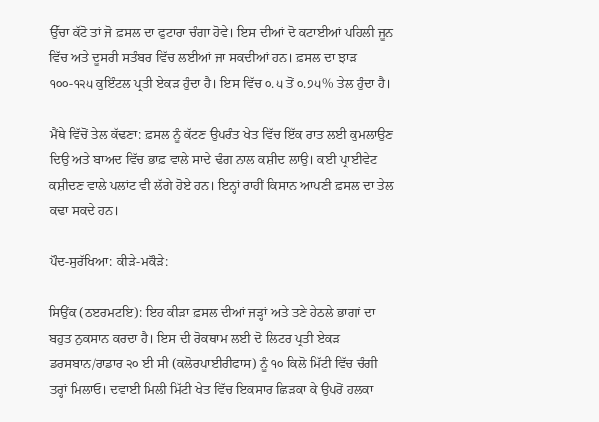ਉੱਚਾ ਕੱਟੋ ਤਾਂ ਜੋ ਫ਼ਸਲ ਦਾ ਫੁਟਾਰਾ ਚੰਗਾ ਹੋਵੇ। ਇਸ ਦੀਆਂ ਦੋ ਕਟਾਈਆਂ ਪਹਿਲੀ ਜੂਨ ਵਿੱਚ ਅਤੇ ਦੂਸਰੀ ਸਤੰਬਰ ਵਿੱਚ ਲਈਆਂ ਜਾ ਸਕਦੀਆਂ ਹਨ। ਫ਼ਸਲ ਦਾ ਝਾੜ ੧੦੦-੧੨੫ ਕੁਇੰਟਲ ਪ੍ਰਤੀ ਏਕੜ ਹੁੰਦਾ ਹੈ। ਇਸ ਵਿੱਚ ੦.੫ ਤੋਂ ੦.੭੫% ਤੇਲ ਹੁੰਦਾ ਹੈ।

ਮੈਂਥੇ ਵਿੱਚੋਂ ਤੇਲ ਕੱਢਣਾ: ਫ਼ਸਲ ਨੂੰ ਕੱਟਣ ਉਪਰੰਤ ਖੇਤ ਵਿੱਚ ਇੱਕ ਰਾਤ ਲਈ ਕੁਮਲਾਉਣ ਦਿਉ ਅਤੇ ਬਾਅਦ ਵਿੱਚ ਭਾਫ਼ ਵਾਲੇ ਸਾਦੇ ਢੰਗ ਨਾਲ ਕਸ਼ੀਦ ਲਾਉ। ਕਈ ਪ੍ਰਾਈਵੇਟ ਕਸ਼ੀਦਣ ਵਾਲੇ ਪਲਾਂਟ ਵੀ ਲੱਗੇ ਹੋਏ ਹਨ। ਇਨ੍ਹਾਂ ਰਾਹੀਂ ਕਿਸਾਨ ਆਪਣੀ ਫ਼ਸਲ ਦਾ ਤੇਲ ਕਢਾ ਸਕਦੇ ਹਨ।

ਪੌਦ-ਸੁਰੱਖਿਆ: ਕੀੜੇ-ਮਕੌੜੇ:

ਸਿਉਂਕ (ਠੲਰਮਟਇ): ਇਹ ਕੀੜਾ ਫ਼ਸਲ ਦੀਆਂ ਜੜ੍ਹਾਂ ਅਤੇ ਤਣੇ ਹੇਠਲੇ ਭਾਗਾਂ ਦਾ ਬਹੁਤ ਨੁਕਸਾਨ ਕਰਦਾ ਹੈ। ਇਸ ਦੀ ਰੋਕਥਾਮ ਲਈ ਦੋ ਲਿਟਰ ਪ੍ਰਤੀ ਏਕੜ ਡਰਸਬਾਨ/ਰਾਡਾਰ ੨੦ ਈ ਸੀ (ਕਲੋਰਪਾਈਰੀਫਾਸ) ਨੂੰ ੧੦ ਕਿਲੋ ਮਿੱਟੀ ਵਿੱਚ ਚੰਗੀ ਤਰ੍ਹਾਂ ਮਿਲਾਓ। ਦਵਾਈ ਮਿਲੀ ਮਿੱਟੀ ਖੇਤ ਵਿੱਚ ਇਕਸਾਰ ਛਿੜਕਾ ਕੇ ਉਪਰੋਂ ਹਲਕਾ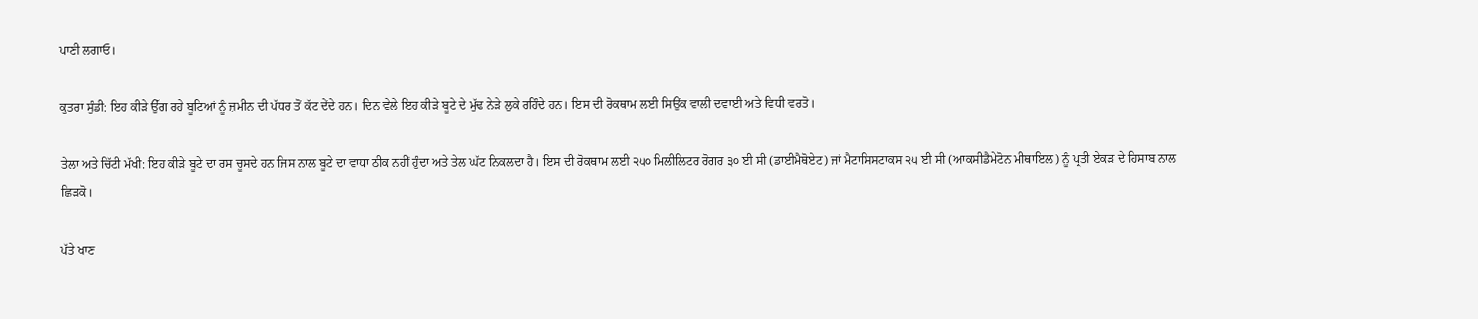ਪਾਣੀ ਲਗਾਓ।

ਕੁਤਰਾ ਸੁੰਡੀ: ਇਹ ਕੀੜੇ ਉੱਗ ਰਹੇ ਬੂਟਿਆਂ ਨੂੰ ਜ਼ਮੀਨ ਦੀ ਪੱਧਰ ਤੋਂ ਕੱਟ ਦੇਂਦੇ ਹਨ। ਦਿਨ ਵੇਲੇ ਇਹ ਕੀੜੇ ਬੂਟੇ ਦੇ ਮੁੱਢ ਨੇੜੇ ਲੁਕੇ ਰਹਿੰਦੇ ਹਨ। ਇਸ ਦੀ ਰੋਕਥਾਮ ਲਈ ਸਿਉਂਕ ਵਾਲੀ ਦਵਾਈ ਅਤੇ ਵਿਧੀ ਵਰਤੋ।

ਤੇਲਾ ਅਤੇ ਚਿੱਟੀ ਮੱਖੀ: ਇਹ ਕੀੜੇ ਬੂਟੇ ਦਾ ਰਸ ਚੂਸਦੇ ਹਨ ਜਿਸ ਨਾਲ ਬੂਟੇ ਦਾ ਵਾਧਾ ਠੀਕ ਨਹੀਂ ਹੁੰਦਾ ਅਤੇ ਤੇਲ ਘੱਟ ਨਿਕਲਦਾ ਹੈ। ਇਸ ਦੀ ਰੋਕਥਾਮ ਲਈ ੨੫੦ ਮਿਲੀਲਿਟਰ ਰੋਗਰ ੩੦ ਈ ਸੀ (ਡਾਈਮੈਥੋਏਟ) ਜਾਂ ਮੈਟਾਸਿਸਟਾਕਸ ੨੫ ਈ ਸੀ (ਆਕਸੀਡੈਮੇਟੋਨ ਮੀਥਾਇਲ) ਨੂੰ ਪ੍ਰਤੀ ਏਕੜ ਦੇ ਹਿਸਾਬ ਨਾਲ ਛਿੜਕੋ।

ਪੱਤੇ ਖਾਣ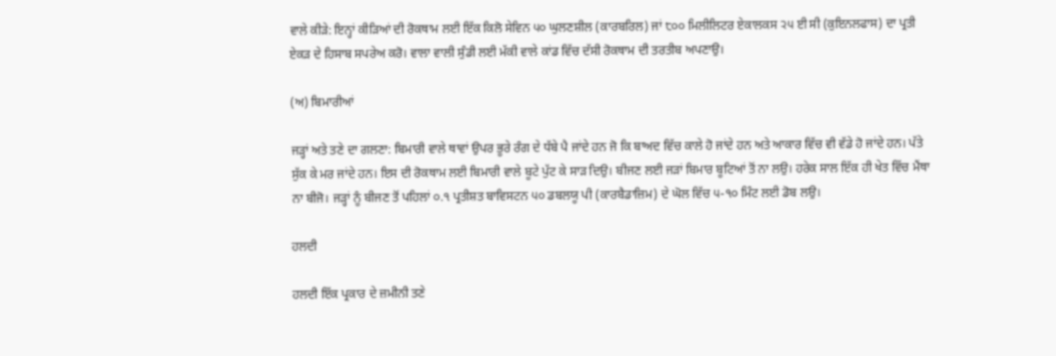ਵਾਲੇ ਕੀੜੇ: ਇਨ੍ਹਾਂ ਕੀੜਿਆਂ ਦੀ ਰੋਕਥਾਮ ਲਈ ਇੱਕ ਕਿਲੋ ਸੇਵਿਨ ੫੦ ਘੁਲਣਸ਼ੀਲ (ਕਾਰਬਰਿਲ) ਜਾਂ ੮੦੦ ਮਿਲੀਲਿਟਰ ਏਕਾਲਕਸ ੨੫ ਈ ਸੀ (ਕੁਇਨਲਫਾਸ) ਦਾ ਪ੍ਰਤੀ ਏਕੜ ਦੇ ਹਿਸਾਬ ਸਪਰੇਅ ਕਰੋ। ਵਾਲਾ ਵਾਲੀ ਸੁੰਡੀ ਲਈ ਮੱਕੀ ਵਾਲੇ ਕਾਂਡ ਵਿੱਚ ਦੱਸੀ ਰੋਕਥਾਮ ਦੀ ਤਰਤੀਬ ਅਪਣਾਉ।

(ਅ) ਬਿਮਾਰੀਆਂ

ਜੜ੍ਹਾਂ ਅਤੇ ਤਣੇ ਦਾ ਗਲਣਾ: ਬਿਮਾਰੀ ਵਾਲੇ ਥਾਵਾਂ ਉਪਰ ਭੂਰੇ ਰੰਗ ਦੇ ਧੱਬੇ ਪੈ ਜਾਂਦੇ ਹਨ ਜੋ ਕਿ ਬਾਅਦ ਵਿੱਚ ਕਾਲੇ ਹੋ ਜਾਂਦੇ ਹਨ ਅਤੇ ਆਕਾਰ ਵਿੱਚ ਵੀ ਵੱਡੇ ਹੋ ਜਾਂਦੇ ਹਨ। ਪੱਤੇ ਸੁੱਕ ਕੇ ਮਰ ਜਾਂਦੇ ਹਨ। ਇਸ ਦੀ ਰੋਕਥਾਮ ਲਈ ਬਿਮਾਰੀ ਵਾਲੇ ਬੂਟੇ ਪੁੱਟ ਕੇ ਸਾੜ ਦਿਉ। ਬੀਜਣ ਲਈ ਜੜਾਂ ਬਿਮਾਰ ਬੂਟਿਆਂ ਤੋਂ ਨਾ ਲਉ। ਹਰੇਕ ਸਾਲ ਇੱਕ ਹੀ ਖੇਤ ਵਿੱਚ ਮੈਂਥਾ ਨਾ ਬੀਜੋ। ਜੜ੍ਹਾਂ ਨੂੰ ਬੀਜਣ ਤੋਂ ਪਹਿਲਾਂ ੦.੧ ਪ੍ਰਤੀਸ਼ਤ ਬਾਵਿਸਟਨ ੫੦ ਡਬਲਯੂ ਪੀ (ਕਾਰਬੈਡਾਜ਼ਿਮ) ਦੇ ਘੋਲ ਵਿੱਚ ੫-੧੦ ਮਿੰਟ ਲਈ ਡੋਬ ਲਉ।

ਹਲਦੀ

ਹਲਦੀ ਇੱਕ ਪ੍ਰਕਾਰ ਦੇ ਜ਼ਮੀਨੀ ਤਣੇ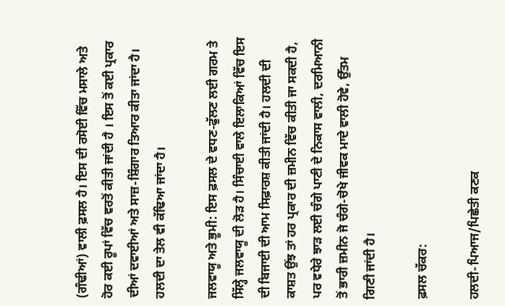(ਗੰਢੀਆਂ) ਵਾਲੀ ਫ਼ਸਲ ਹੈ। ਇਸ ਦੀ ਰਸੋਈ ਵਿੱਚ ਮਸਾਲੇ ਅਤੇ ਹੋਰ ਕਈ ਰੂਪਾਂ ਵਿੱਚ ਵਰਤੋਂ ਕੀਤੀ ਜਾਂਦੀ ਹੈ । ਇਸ ਤੋਂ ਕਈ ਪ੍ਰਕਾਰ ਦੀਆਂ ਦਵਾਈਆਂ ਅਤੇ ਸਾਜ਼-ਸ਼ਿੰਗਾਰ ਤਿਆਰ ਕੀਤਾ ਜਾਂਦਾ ਹੈ। ਹਲਦੀ ਦਾ ਤੇਲ ਵੀ ਕੱਢਿਆ ਜਾਂਦਾ ਹੈ।

ਜਲਵਾਯੂ ਅਤੇ ਭੂਮੀ: ਇਸ ਫ਼ਸਲ ਦੇ ਵਧਣ-ਫੁੱਲਣ ਲਈ ਗਰਮ ਤੇ ਸਿੱਲ੍ਹੇ ਜਲਵਾਯੂ ਦੀ ਲੋੜ ਹੈ। ਸਿੰਚਾਈ ਵਾਲੇ ਇਲਾਕਿਆਂ ਵਿੱਚ ਇਸ ਦੀ ਬਿਜਾਈ ਦੀ ਆਮ ਸਿਫ਼ਾਰਸ਼ ਕੀਤੀ ਜਾਂਦੀ ਹੈ। ਹਲਦੀ ਦੀ ਕਾਸ਼ਤ ਉਂਝ ਤਾਂ ਹਰ ਪ੍ਰਕਾਰ ਦੀ ਜ਼ਮੀਨ ਵਿੱਚ ਕੀਤੀ ਜਾ ਸਕਦੀ ਹੈ, ਪਰ ਵਧੇਰੇ ਝਾੜ ਲਈ ਚੰਗੇ ਪਾਣੀ ਦੇ ਨਿਕਾਸ ਵਾਲੀ, ਦਰਮਿਆਨੀ ਤੋਂ ਭਾਰੀ ਜ਼ਮੀਨ ਜੋ ਚੰਗੇ-ਚੋਖੇ ਜੀਵਕ ਮਾਦੇ ਵਾਲੀ ਹੋਵੇ, ਉੱਤਮ ਗਿਣੀ ਜਾਂਦੀ ਹੈ।

ਫ਼ਸਲ ਚੱਕਰ:

ਹਲਦੀ-ਪਿਆਜ/ਪਿਛੇਤੀ ਕਣਕ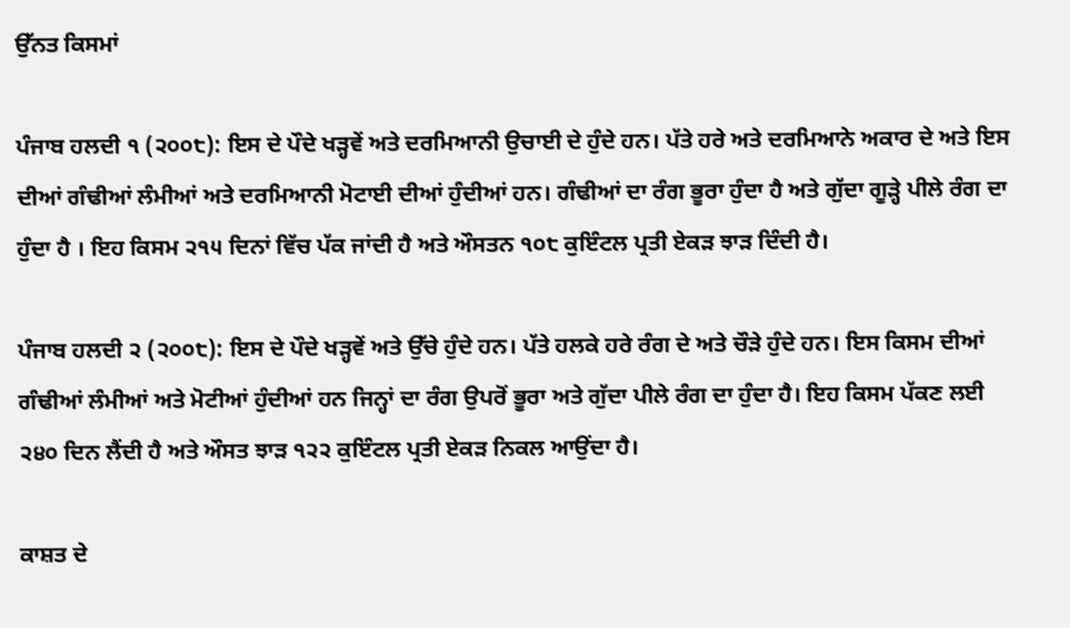ਉੱਨਤ ਕਿਸਮਾਂ

ਪੰਜਾਬ ਹਲਦੀ ੧ (੨੦੦੮): ਇਸ ਦੇ ਪੌਦੇ ਖੜ੍ਹਵੇਂ ਅਤੇ ਦਰਮਿਆਨੀ ਉਚਾਈ ਦੇ ਹੁੰਦੇ ਹਨ। ਪੱਤੇ ਹਰੇ ਅਤੇ ਦਰਮਿਆਨੇ ਅਕਾਰ ਦੇ ਅਤੇ ਇਸ ਦੀਆਂ ਗੰਢੀਆਂ ਲੰਮੀਆਂ ਅਤੇ ਦਰਮਿਆਨੀ ਮੋਟਾਈ ਦੀਆਂ ਹੁੰਦੀਆਂ ਹਨ। ਗੰਢੀਆਂ ਦਾ ਰੰਗ ਭੂਰਾ ਹੁੰਦਾ ਹੈ ਅਤੇ ਗੁੱਦਾ ਗੂੜ੍ਹੇ ਪੀਲੇ ਰੰਗ ਦਾ ਹੁੰਦਾ ਹੈ । ਇਹ ਕਿਸਮ ੨੧੫ ਦਿਨਾਂ ਵਿੱਚ ਪੱਕ ਜਾਂਦੀ ਹੈ ਅਤੇ ਔਸਤਨ ੧੦੮ ਕੁਇੰਟਲ ਪ੍ਰਤੀ ਏਕੜ ਝਾੜ ਦਿੰਦੀ ਹੈ।

ਪੰਜਾਬ ਹਲਦੀ ੨ (੨੦੦੮): ਇਸ ਦੇ ਪੌਦੇ ਖੜ੍ਹਵੇਂ ਅਤੇ ਉੱਚੇ ਹੁੰਦੇ ਹਨ। ਪੱਤੇ ਹਲਕੇ ਹਰੇ ਰੰਗ ਦੇ ਅਤੇ ਚੌੜੇ ਹੁੰਦੇ ਹਨ। ਇਸ ਕਿਸਮ ਦੀਆਂ ਗੰਢੀਆਂ ਲੰਮੀਆਂ ਅਤੇ ਮੋਟੀਆਂ ਹੁੰਦੀਆਂ ਹਨ ਜਿਨ੍ਹਾਂ ਦਾ ਰੰਗ ਉਪਰੋਂ ਭੂਰਾ ਅਤੇ ਗੁੱਦਾ ਪੀਲੇ ਰੰਗ ਦਾ ਹੁੰਦਾ ਹੈ। ਇਹ ਕਿਸਮ ਪੱਕਣ ਲਈ ੨੪੦ ਦਿਨ ਲੈਂਦੀ ਹੈ ਅਤੇ ਔਸਤ ਝਾੜ ੧੨੨ ਕੁਇੰਟਲ ਪ੍ਰਤੀ ਏਕੜ ਨਿਕਲ ਆਉਂਦਾ ਹੈ।

ਕਾਸ਼ਤ ਦੇ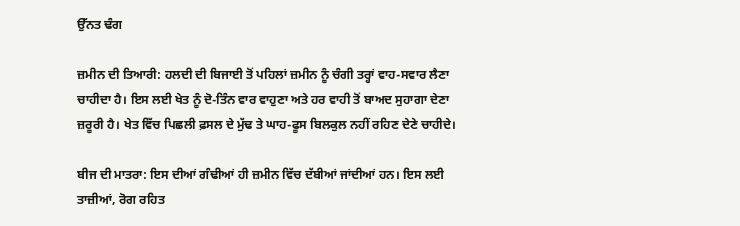ਉੱਨਤ ਢੰਗ

ਜ਼ਮੀਨ ਦੀ ਤਿਆਰੀ: ਹਲਦੀ ਦੀ ਬਿਜਾਈ ਤੋਂ ਪਹਿਲਾਂ ਜ਼ਮੀਨ ਨੂੰ ਚੰਗੀ ਤਰ੍ਹਾਂ ਵਾਹ-ਸਵਾਰ ਲੈਣਾ ਚਾਹੀਦਾ ਹੈ। ਇਸ ਲਈ ਖੇਤ ਨੂੰ ਦੋ-ਤਿੰਨ ਵਾਰ ਵਾਹੁਣਾ ਅਤੇ ਹਰ ਵਾਹੀ ਤੋਂ ਬਾਅਦ ਸੁਹਾਗਾ ਦੇਣਾ ਜ਼ਰੂਰੀ ਹੈ। ਖੇਤ ਵਿੱਚ ਪਿਛਲੀ ਫ਼ਸਲ ਦੇ ਮੁੱਢ ਤੇ ਘਾਹ-ਫੂਸ ਬਿਲਕੁਲ ਨਹੀਂ ਰਹਿਣ ਦੇਣੇ ਚਾਹੀਦੇ।

ਬੀਜ ਦੀ ਮਾਤਰਾ: ਇਸ ਦੀਆਂ ਗੰਢੀਆਂ ਹੀ ਜ਼ਮੀਨ ਵਿੱਚ ਦੱਬੀਆਂ ਜਾਂਦੀਆਂ ਹਨ। ਇਸ ਲਈ ਤਾਜ਼ੀਆਂ, ਰੋਗ ਰਹਿਤ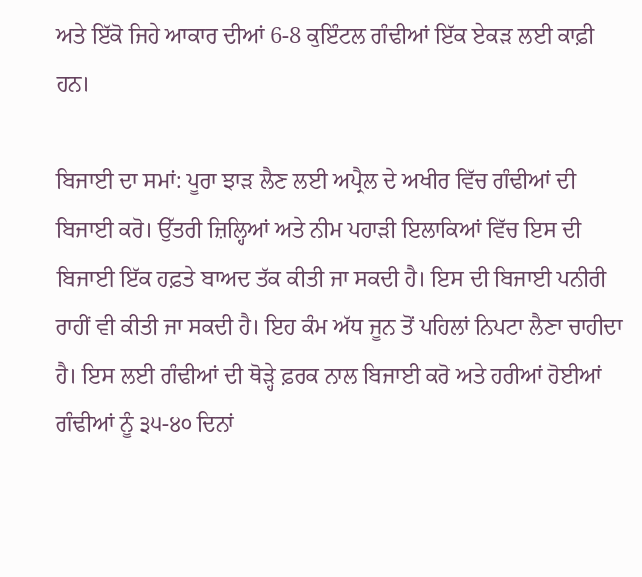ਅਤੇ ਇੱਕੋ ਜਿਹੇ ਆਕਾਰ ਦੀਆਂ 6-8 ਕੁਇੰਟਲ ਗੰਢੀਆਂ ਇੱਕ ਏਕੜ ਲਈ ਕਾਫ਼ੀ ਹਨ।

ਬਿਜਾਈ ਦਾ ਸਮਾਂ: ਪੂਰਾ ਝਾੜ ਲੈਣ ਲਈ ਅਪ੍ਰੈਲ ਦੇ ਅਖੀਰ ਵਿੱਚ ਗੰਢੀਆਂ ਦੀ ਬਿਜਾਈ ਕਰੋ। ਉੱਤਰੀ ਜ਼ਿਲ੍ਹਿਆਂ ਅਤੇ ਨੀਮ ਪਹਾੜੀ ਇਲਾਕਿਆਂ ਵਿੱਚ ਇਸ ਦੀ ਬਿਜਾਈ ਇੱਕ ਹਫ਼ਤੇ ਬਾਅਦ ਤੱਕ ਕੀਤੀ ਜਾ ਸਕਦੀ ਹੈ। ਇਸ ਦੀ ਬਿਜਾਈ ਪਨੀਰੀ ਰਾਹੀਂ ਵੀ ਕੀਤੀ ਜਾ ਸਕਦੀ ਹੈ। ਇਹ ਕੰਮ ਅੱਧ ਜੂਨ ਤੋਂ ਪਹਿਲਾਂ ਨਿਪਟਾ ਲੈਣਾ ਚਾਹੀਦਾ ਹੈ। ਇਸ ਲਈ ਗੰਢੀਆਂ ਦੀ ਥੋੜ੍ਹੇ ਫ਼ਰਕ ਨਾਲ ਬਿਜਾਈ ਕਰੋ ਅਤੇ ਹਰੀਆਂ ਹੋਈਆਂ ਗੰਢੀਆਂ ਨੂੰ ੩੫-੪੦ ਦਿਨਾਂ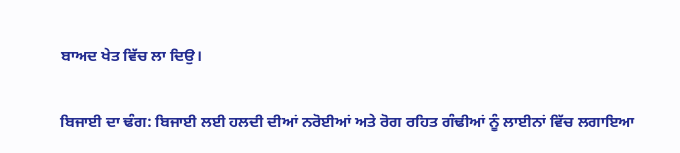ਬਾਅਦ ਖੇਤ ਵਿੱਚ ਲਾ ਦਿਉ।

ਬਿਜਾਈ ਦਾ ਢੰਗ: ਬਿਜਾਈ ਲਈ ਹਲਦੀ ਦੀਆਂ ਨਰੋਈਆਂ ਅਤੇ ਰੋਗ ਰਹਿਤ ਗੰਢੀਆਂ ਨੂੰ ਲਾਈਨਾਂ ਵਿੱਚ ਲਗਾਇਆ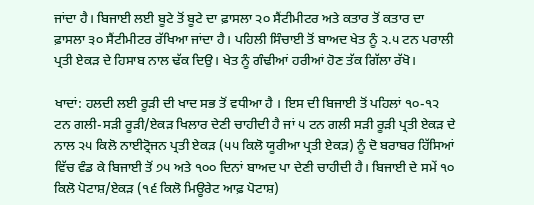ਜਾਂਦਾ ਹੈ। ਬਿਜਾਈ ਲਈ ਬੂਟੇ ਤੋਂ ਬੂਟੇ ਦਾ ਫ਼ਾਸਲਾ ੨੦ ਸੈਂਟੀਮੀਟਰ ਅਤੇ ਕਤਾਰ ਤੋਂ ਕਤਾਰ ਦਾ ਫ਼ਾਸਲਾ ੩੦ ਸੈਂਟੀਮੀਟਰ ਰੱਖਿਆ ਜਾਂਦਾ ਹੈ। ਪਹਿਲੀ ਸਿੰਚਾਈ ਤੋਂ ਬਾਅਦ ਖੇਤ ਨੂੰ ੨.੫ ਟਨ ਪਰਾਲੀ ਪ੍ਰਤੀ ਏਕੜ ਦੇ ਹਿਸਾਬ ਨਾਲ ਢੱਕ ਦਿਉ। ਖੇਤ ਨੂੰ ਗੰਢੀਆਂ ਹਰੀਆਂ ਹੋਣ ਤੱਕ ਗਿੱਲਾ ਰੱਖੋ।

ਖਾਦਾਂ: ਹਲਦੀ ਲਈ ਰੂੜੀ ਦੀ ਖਾਦ ਸਭ ਤੋਂ ਵਧੀਆ ਹੈ । ਇਸ ਦੀ ਬਿਜਾਈ ਤੋਂ ਪਹਿਲਾਂ ੧੦-੧੨ ਟਨ ਗਲੀ-ਸੜੀ ਰੂੜੀ/ਏਕੜ ਖਿਲਾਰ ਦੇਣੀ ਚਾਹੀਦੀ ਹੈ ਜਾਂ ੫ ਟਨ ਗਲੀ ਸੜੀ ਰੂੜੀ ਪ੍ਰਤੀ ਏਕੜ ਦੇ ਨਾਲ ੨੫ ਕਿਲੋ ਨਾਈਟ੍ਰੋਜਨ ਪ੍ਰਤੀ ਏਕੜ (੫੫ ਕਿਲੋ ਯੂਰੀਆ ਪ੍ਰਤੀ ਏਕੜ) ਨੂੰ ਦੋ ਬਰਾਬਰ ਹਿੱਸਿਆਂ ਵਿੱਚ ਵੰਡ ਕੇ ਬਿਜਾਈ ਤੋਂ ੭੫ ਅਤੇ ੧੦੦ ਦਿਨਾਂ ਬਾਅਦ ਪਾ ਦੇਣੀ ਚਾਹੀਦੀ ਹੈ। ਬਿਜਾਈ ਦੇ ਸਮੇਂ ੧੦ ਕਿਲੋ ਪੋਟਾਸ਼/ਏਕੜ (੧੬ ਕਿਲੋ ਮਿਊਰੇਟ ਆਫ਼ ਪੋਟਾਸ਼)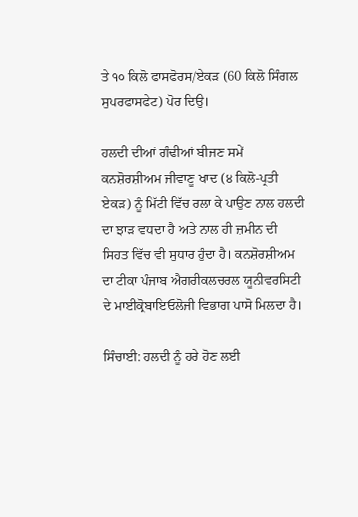ਤੇ ੧੦ ਕਿਲੋ ਫਾਸਫੋਰਸ/ਏਕੜ (60 ਕਿਲੋ ਸਿੰਗਲ ਸੁਪਰਫਾਸਫੇਟ) ਪੋਰ ਦਿਉ।

ਹਲਦੀ ਦੀਆਂ ਗੰਢੀਆਂ ਬੀਜਣ ਸਮੇਂ ਕਨਸ਼ੋਰਸ਼ੀਅਮ ਜੀਵਾਣੂ ਖਾਦ (੪ ਕਿਲੋ-ਪ੍ਰਤੀ ਏਕੜ) ਨੂੰ ਮਿੱਟੀ ਵਿੱਚ ਰਲਾ ਕੇ ਪਾਉਣ ਨਾਲ ਹਲਦੀ ਦਾ ਝਾੜ ਵਧਦਾ ਹੈ ਅਤੇ ਨਾਲ ਹੀ ਜ਼ਮੀਨ ਦੀ ਸਿਹਤ ਵਿੱਚ ਵੀ ਸੁਧਾਰ ਹੁੰਦਾ ਹੈ। ਕਨਸ਼ੋਰਸ਼ੀਅਮ ਦਾ ਟੀਕਾ ਪੰਜਾਬ ਐਗਰੀਕਲਚਰਲ ਯੂਨੀਵਰਸਿਟੀ ਦੇ ਮਾਈਕ੍ਰੋਬਾਇਓਲੋਜੀ ਵਿਭਾਗ ਪਾਸੋ ਮਿਲਦਾ ਹੈ।

ਸਿੰਚਾਈ: ਹਲਦੀ ਨੂੰ ਹਰੇ ਹੋਣ ਲਈ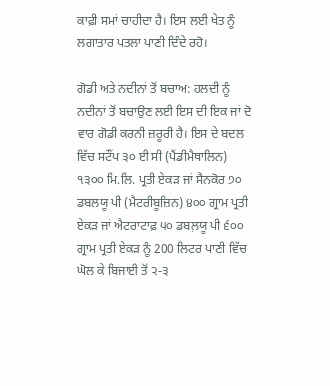ਕਾਫ਼ੀ ਸਮਾਂ ਚਾਹੀਦਾ ਹੈ। ਇਸ ਲਈ ਖੇਤ ਨੂੰ ਲਗਾਤਾਰ ਪਤਲਾ ਪਾਣੀ ਦਿੰਦੇ ਰਹੋ।

ਗੋਡੀ ਅਤੇ ਨਦੀਨਾਂ ਤੋਂ ਬਚਾਅ: ਹਲਦੀ ਨੂੰ ਨਦੀਨਾਂ ਤੋਂ ਬਚਾਉਣ ਲਈ ਇਸ ਦੀ ਇਕ ਜਾਂ ਦੋ ਵਾਰ ਗੋਡੀ ਕਰਨੀ ਜ਼ਰੂਰੀ ਹੈ। ਇਸ ਦੇ ਬਦਲ ਵਿੱਚ ਸਟੌਂਪ ੩੦ ਈ ਸੀ (ਪੈਂਡੀਮੈਥਾਲਿਨ) ੧੩੦੦ ਮਿ.ਲਿ. ਪ੍ਰਤੀ ਏਕੜ ਜਾਂ ਸੈਨਕੋਰ ੭੦ ਡਬਲਯੂ ਪੀ (ਮੈਟਰੀਬੂਜ਼ਿਨ) ੪੦੦ ਗ੍ਰਾਮ ਪ੍ਰਤੀ ਏਕੜ ਜਾਂ ਐਟਰਾਟਾਫ਼ ੫੦ ਡਬਲ਼ਯੂ ਪੀ ੬੦੦ ਗ੍ਰਾਮ ਪ੍ਰਤੀ ਏਕੜ ਨੂੰ 200 ਲਿਟਰ ਪਾਣੀ ਵਿੱਚ ਘੋਲ ਕੇ ਬਿਜਾਈ ਤੋਂ ੨-੩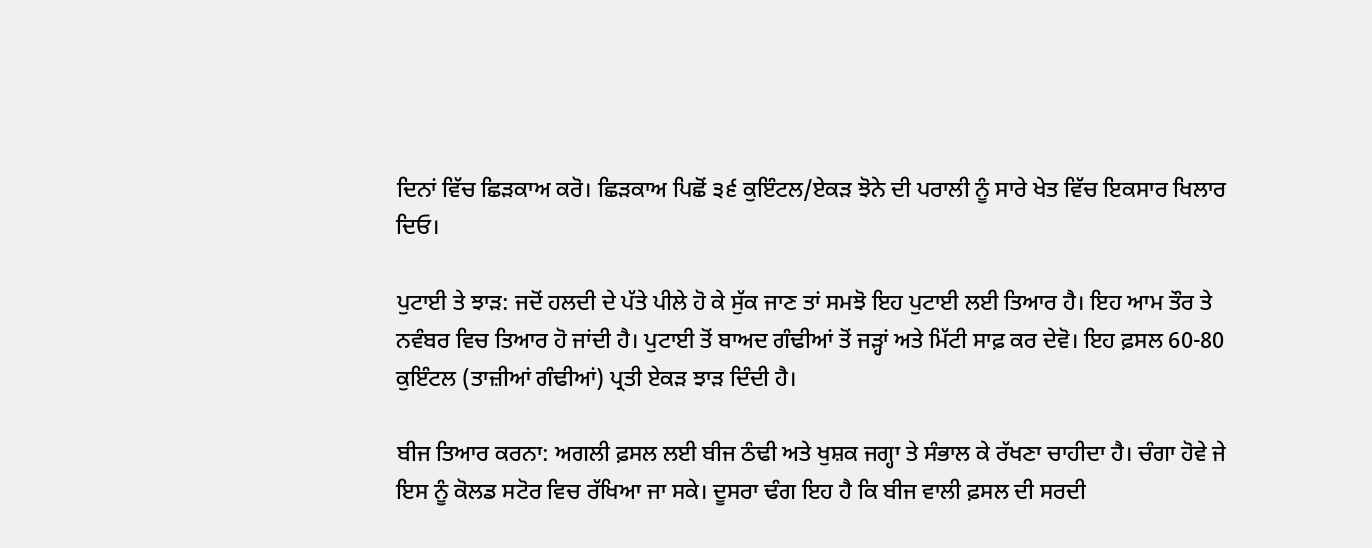ਦਿਨਾਂ ਵਿੱਚ ਛਿੜਕਾਅ ਕਰੋ। ਛਿੜਕਾਅ ਪਿਛੋਂ ੩੬ ਕੁਇੰਟਲ/ਏਕੜ ਝੋਨੇ ਦੀ ਪਰਾਲੀ ਨੂੰ ਸਾਰੇ ਖੇਤ ਵਿੱਚ ਇਕਸਾਰ ਖਿਲਾਰ ਦਿਓ।

ਪੁਟਾਈ ਤੇ ਝਾੜ: ਜਦੋਂ ਹਲਦੀ ਦੇ ਪੱਤੇ ਪੀਲੇ ਹੋ ਕੇ ਸੁੱਕ ਜਾਣ ਤਾਂ ਸਮਝੋ ਇਹ ਪੁਟਾਈ ਲਈ ਤਿਆਰ ਹੈ। ਇਹ ਆਮ ਤੌਰ ਤੇ ਨਵੰਬਰ ਵਿਚ ਤਿਆਰ ਹੋ ਜਾਂਦੀ ਹੈ। ਪੁਟਾਈ ਤੋਂ ਬਾਅਦ ਗੰਢੀਆਂ ਤੋਂ ਜੜ੍ਹਾਂ ਅਤੇ ਮਿੱਟੀ ਸਾਫ਼ ਕਰ ਦੇਵੋ। ਇਹ ਫ਼ਸਲ 60-80 ਕੁਇੰਟਲ (ਤਾਜ਼ੀਆਂ ਗੰਢੀਆਂ) ਪ੍ਰਤੀ ਏਕੜ ਝਾੜ ਦਿੰਦੀ ਹੈ।

ਬੀਜ ਤਿਆਰ ਕਰਨਾ: ਅਗਲੀ ਫ਼ਸਲ ਲਈ ਬੀਜ ਠੰਢੀ ਅਤੇ ਖੁਸ਼ਕ ਜਗ੍ਹਾ ਤੇ ਸੰਭਾਲ ਕੇ ਰੱਖਣਾ ਚਾਹੀਦਾ ਹੈ। ਚੰਗਾ ਹੋਵੇ ਜੇ ਇਸ ਨੂੰ ਕੋਲਡ ਸਟੋਰ ਵਿਚ ਰੱਖਿਆ ਜਾ ਸਕੇ। ਦੂਸਰਾ ਢੰਗ ਇਹ ਹੈ ਕਿ ਬੀਜ ਵਾਲੀ ਫ਼ਸਲ ਦੀ ਸਰਦੀ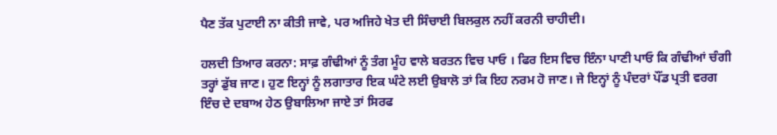ਪੈਣ ਤੱਕ ਪੁਟਾਈ ਨਾ ਕੀਤੀ ਜਾਵੇ, ਪਰ ਅਜਿਹੇ ਖੇਤ ਦੀ ਸਿੰਚਾਈ ਬਿਲਕੁਲ ਨਹੀਂ ਕਰਨੀ ਚਾਹੀਦੀ।

ਹਲਦੀ ਤਿਆਰ ਕਰਨਾ: ਸਾਫ਼ ਗੰਢੀਆਂ ਨੂੰ ਤੰਗ ਮੂੰਹ ਵਾਲੇ ਬਰਤਨ ਵਿਚ ਪਾਓ । ਫਿਰ ਇਸ ਵਿਚ ਇੰਨਾ ਪਾਣੀ ਪਾਓ ਕਿ ਗੰਢੀਆਂ ਚੰਗੀ ਤਰ੍ਹਾਂ ਡੁੱਬ ਜਾਣ। ਹੁਣ ਇਨ੍ਹਾਂ ਨੂੰ ਲਗਾਤਾਰ ਇਕ ਘੰਟੇ ਲਈ ਉਬਾਲੋ ਤਾਂ ਕਿ ਇਹ ਨਰਮ ਹੋ ਜਾਣ। ਜੇ ਇਨ੍ਹਾਂ ਨੂੰ ਪੰਦਰਾਂ ਪੌਂਡ ਪ੍ਰਤੀ ਵਰਗ ਇੰਚ ਦੇ ਦਬਾਅ ਹੇਠ ਉਬਾਲਿਆ ਜਾਏ ਤਾਂ ਸਿਰਫ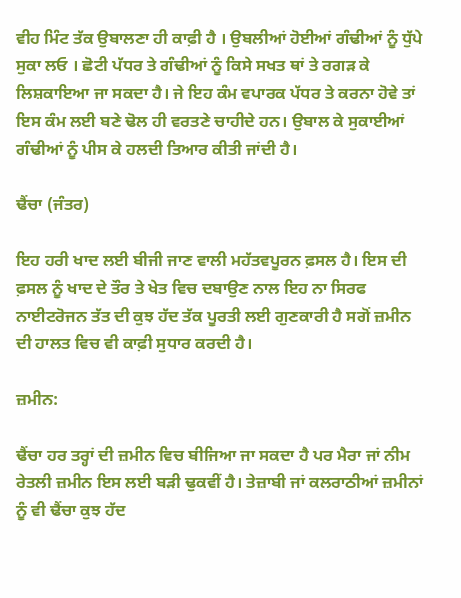ਵੀਹ ਮਿੰਟ ਤੱਕ ਉਬਾਲਣਾ ਹੀ ਕਾਫ਼ੀ ਹੈ । ਉਬਲੀਆਂ ਹੋਈਆਂ ਗੰਢੀਆਂ ਨੂੰ ਧੁੱਪੇ ਸੁਕਾ ਲਓ । ਛੋਟੀ ਪੱਧਰ ਤੇ ਗੰਢੀਆਂ ਨੂੰ ਕਿਸੇ ਸਖਤ ਥਾਂ ਤੇ ਰਗੜ ਕੇ ਲਿਸ਼ਕਾਇਆ ਜਾ ਸਕਦਾ ਹੈ। ਜੇ ਇਹ ਕੰਮ ਵਪਾਰਕ ਪੱਧਰ ਤੇ ਕਰਨਾ ਹੋਵੇ ਤਾਂ ਇਸ ਕੰਮ ਲਈ ਬਣੇ ਢੋਲ ਹੀ ਵਰਤਣੇ ਚਾਹੀਦੇ ਹਨ। ਉਬਾਲ ਕੇ ਸੁਕਾਈਆਂ ਗੰਢੀਆਂ ਨੂੰ ਪੀਸ ਕੇ ਹਲਦੀ ਤਿਆਰ ਕੀਤੀ ਜਾਂਦੀ ਹੈ।

ਢੈਂਚਾ (ਜੰਤਰ)

ਇਹ ਹਰੀ ਖਾਦ ਲਈ ਬੀਜੀ ਜਾਣ ਵਾਲੀ ਮਹੱਤਵਪੂਰਨ ਫ਼ਸਲ ਹੈ। ਇਸ ਦੀ ਫ਼ਸਲ ਨੂੰ ਖਾਦ ਦੇ ਤੌਰ ਤੇ ਖੇਤ ਵਿਚ ਦਬਾਉਣ ਨਾਲ ਇਹ ਨਾ ਸਿਰਫ ਨਾਈਟਰੋਜਨ ਤੱਤ ਦੀ ਕੁਝ ਹੱਦ ਤੱਕ ਪੂਰਤੀ ਲਈ ਗੁਣਕਾਰੀ ਹੈ ਸਗੋਂ ਜ਼ਮੀਨ ਦੀ ਹਾਲਤ ਵਿਚ ਵੀ ਕਾਫ਼ੀ ਸੁਧਾਰ ਕਰਦੀ ਹੈ।

ਜ਼ਮੀਨ:

ਢੈਂਚਾ ਹਰ ਤਰ੍ਹਾਂ ਦੀ ਜ਼ਮੀਨ ਵਿਚ ਬੀਜਿਆ ਜਾ ਸਕਦਾ ਹੈ ਪਰ ਮੈਰਾ ਜਾਂ ਨੀਮ ਰੇਤਲੀ ਜ਼ਮੀਨ ਇਸ ਲਈ ਬੜੀ ਢੁਕਵੀਂ ਹੈ। ਤੇਜ਼ਾਬੀ ਜਾਂ ਕਲਰਾਠੀਆਂ ਜ਼ਮੀਨਾਂ ਨੂੰ ਵੀ ਢੈਂਚਾ ਕੁਝ ਹੱਦ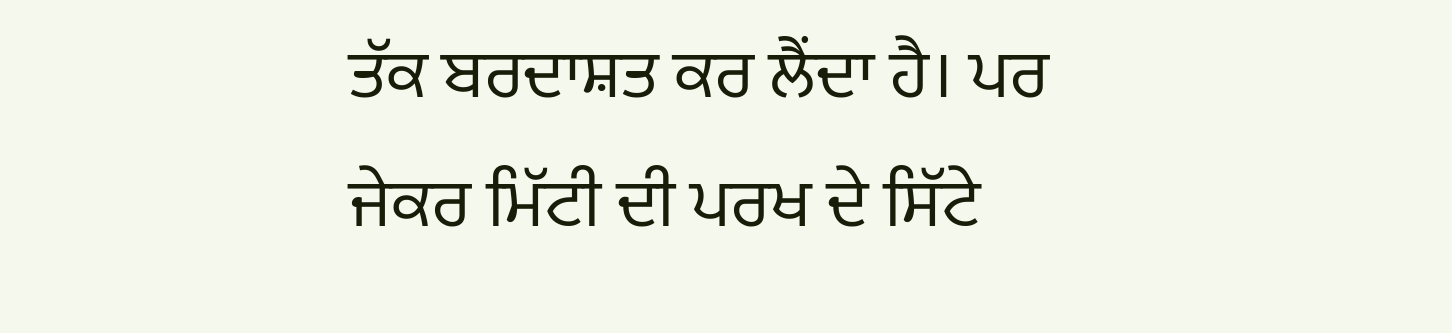ਤੱਕ ਬਰਦਾਸ਼ਤ ਕਰ ਲੈਂਦਾ ਹੈ। ਪਰ ਜੇਕਰ ਮਿੱਟੀ ਦੀ ਪਰਖ ਦੇ ਸਿੱਟੇ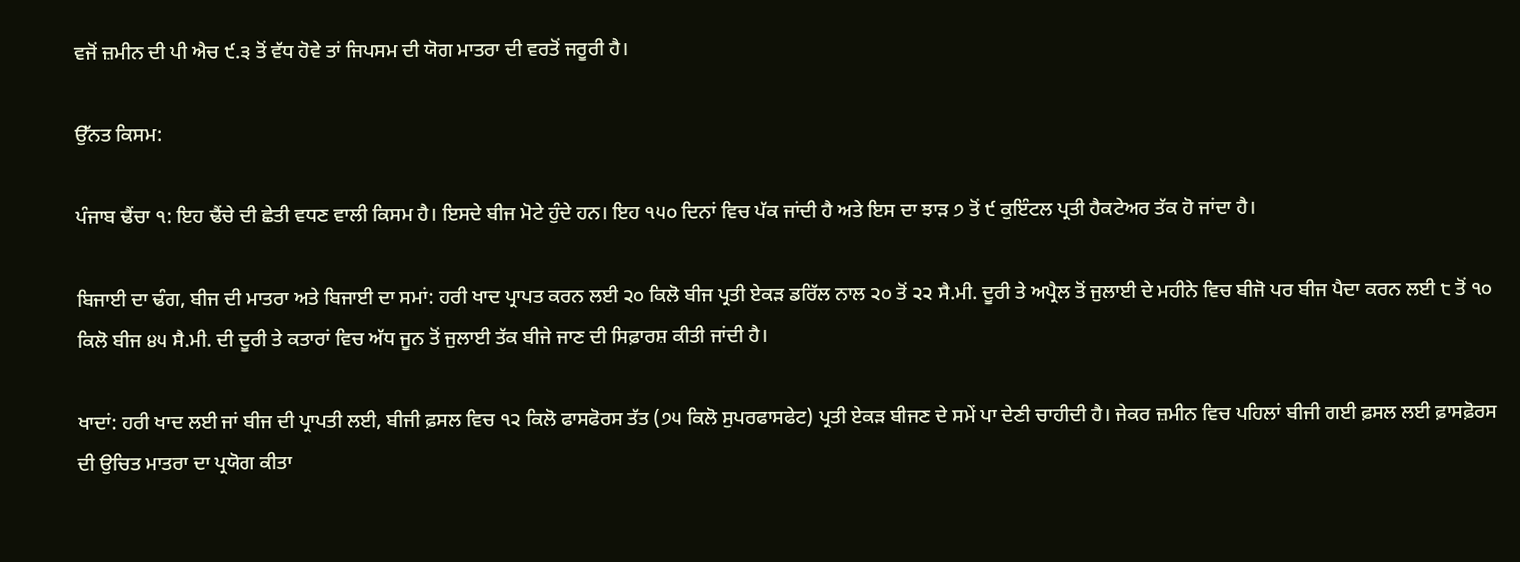ਵਜੋਂ ਜ਼ਮੀਨ ਦੀ ਪੀ ਐਚ ੯.੩ ਤੋਂ ਵੱਧ ਹੋਵੇ ਤਾਂ ਜਿਪਸਮ ਦੀ ਯੋਗ ਮਾਤਰਾ ਦੀ ਵਰਤੋਂ ਜਰੂਰੀ ਹੈ।

ਉੱਨਤ ਕਿਸਮ:

ਪੰਜਾਬ ਢੈਂਚਾ ੧: ਇਹ ਢੈਂਚੇ ਦੀ ਛੇਤੀ ਵਧਣ ਵਾਲੀ ਕਿਸਮ ਹੈ। ਇਸਦੇ ਬੀਜ ਮੋਟੇ ਹੁੰਦੇ ਹਨ। ਇਹ ੧੫੦ ਦਿਨਾਂ ਵਿਚ ਪੱਕ ਜਾਂਦੀ ਹੈ ਅਤੇ ਇਸ ਦਾ ਝਾੜ ੭ ਤੋਂ ੯ ਕੁਇੰਟਲ ਪ੍ਰਤੀ ਹੈਕਟੇਅਰ ਤੱਕ ਹੋ ਜਾਂਦਾ ਹੈ।

ਬਿਜਾਈ ਦਾ ਢੰਗ, ਬੀਜ ਦੀ ਮਾਤਰਾ ਅਤੇ ਬਿਜਾਈ ਦਾ ਸਮਾਂ: ਹਰੀ ਖਾਦ ਪ੍ਰਾਪਤ ਕਰਨ ਲਈ ੨੦ ਕਿਲੋ ਬੀਜ ਪ੍ਰਤੀ ਏਕੜ ਡਰਿੱਲ ਨਾਲ ੨੦ ਤੋਂ ੨੨ ਸੈ.ਮੀ. ਦੂਰੀ ਤੇ ਅਪ੍ਰੈਲ ਤੋਂ ਜੁਲਾਈ ਦੇ ਮਹੀਨੇ ਵਿਚ ਬੀਜੋ ਪਰ ਬੀਜ ਪੈਦਾ ਕਰਨ ਲਈ ੮ ਤੋਂ ੧੦ ਕਿਲੋ ਬੀਜ ੪੫ ਸੈ.ਮੀ. ਦੀ ਦੂਰੀ ਤੇ ਕਤਾਰਾਂ ਵਿਚ ਅੱਧ ਜੂਨ ਤੋਂ ਜੁਲਾਈ ਤੱਕ ਬੀਜੇ ਜਾਣ ਦੀ ਸਿਫ਼ਾਰਸ਼ ਕੀਤੀ ਜਾਂਦੀ ਹੈ।

ਖਾਦਾਂ: ਹਰੀ ਖਾਦ ਲਈ ਜਾਂ ਬੀਜ ਦੀ ਪ੍ਰਾਪਤੀ ਲਈ, ਬੀਜੀ ਫ਼ਸਲ ਵਿਚ ੧੨ ਕਿਲੋ ਫਾਸਫੋਰਸ ਤੱਤ (੭੫ ਕਿਲੋ ਸੁਪਰਫਾਸਫੇਟ) ਪ੍ਰਤੀ ਏਕੜ ਬੀਜਣ ਦੇ ਸਮੇਂ ਪਾ ਦੇਣੀ ਚਾਹੀਦੀ ਹੈ। ਜੇਕਰ ਜ਼ਮੀਨ ਵਿਚ ਪਹਿਲਾਂ ਬੀਜੀ ਗਈ ਫ਼ਸਲ ਲਈ ਫ਼ਾਸਫ਼ੋਰਸ ਦੀ ਉਚਿਤ ਮਾਤਰਾ ਦਾ ਪ੍ਰਯੋਗ ਕੀਤਾ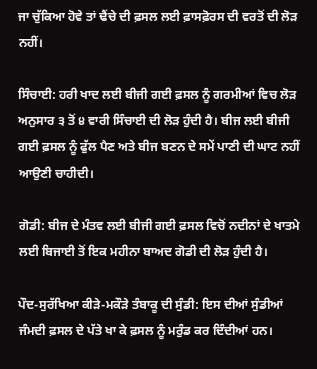ਜਾ ਚੁੱਕਿਆ ਹੋਵੇ ਤਾਂ ਢੈਂਚੇ ਦੀ ਫ਼ਸਲ ਲਈ ਫ਼ਾਸਫ਼ੋਰਸ ਦੀ ਵਰਤੋਂ ਦੀ ਲੋੜ ਨਹੀਂ।

ਸਿੰਚਾਈ: ਹਰੀ ਖਾਦ ਲਈ ਬੀਜੀ ਗਈ ਫ਼ਸਲ ਨੂੰ ਗਰਮੀਆਂ ਵਿਚ ਲੋੜ ਅਨੁਸਾਰ ੩ ਤੋਂ ੪ ਵਾਰੀ ਸਿੰਚਾਈ ਦੀ ਲੋੜ ਹੁੰਦੀ ਹੈ। ਬੀਜ ਲਈ ਬੀਜੀ ਗਈ ਫ਼ਸਲ ਨੂੰ ਫੁੱਲ ਪੈਣ ਅਤੇ ਬੀਜ ਬਣਨ ਦੇ ਸਮੇਂ ਪਾਣੀ ਦੀ ਘਾਟ ਨਹੀਂ ਆਉਣੀ ਚਾਹੀਦੀ।

ਗੋਡੀ: ਬੀਜ ਦੇ ਮੰਤਵ ਲਈ ਬੀਜੀ ਗਈ ਫ਼ਸਲ ਵਿਚੋਂ ਨਦੀਨਾਂ ਦੇ ਖਾਤਮੇ ਲਈ ਬਿਜਾਈ ਤੋਂ ਇਕ ਮਹੀਨਾ ਬਾਅਦ ਗੋਡੀ ਦੀ ਲੋੜ ਹੁੰਦੀ ਹੈ।

ਪੌਦ-ਸੁਰੱਖਿਆ ਕੀੜੇ-ਮਕੌੜੇ ਤੰਬਾਕੂ ਦੀ ਸੁੰਡੀ: ਇਸ ਦੀਆਂ ਸੁੰਡੀਆਂ ਜੰਮਦੀ ਫ਼ਸਲ ਦੇ ਪੱਤੇ ਖਾ ਕੇ ਫ਼ਸਲ ਨੂੰ ਮਰੁੰਡ ਕਰ ਦਿੰਦੀਆਂ ਹਨ।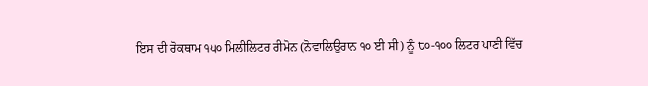ਇਸ ਦੀ ਰੋਕਥਾਮ ੧੫੦ ਮਿਲੀਲਿਟਰ ਰੀਮੋਨ (ਨੋਵਾਲਿਉਰਾਨ ੧੦ ਈ ਸੀ) ਨੂੰ ੮੦-੧੦੦ ਲਿਟਰ ਪਾਣੀ ਵਿੱਚ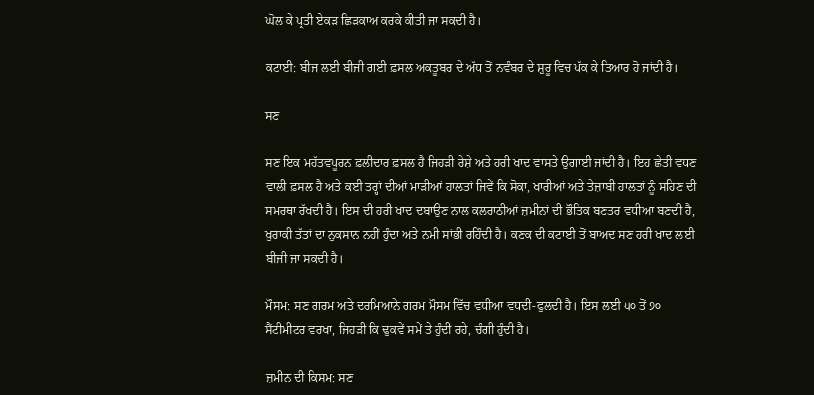ਘੋਲ ਕੇ ਪ੍ਰਤੀ ਏਕੜ ਛਿੜਕਾਅ ਕਰਕੇ ਕੀਤੀ ਜਾ ਸਕਦੀ ਹੈ।

ਕਟਾਈ: ਬੀਜ ਲਈ ਬੀਜੀ ਗਈ ਫ਼ਸਲ ਅਕਤੂਬਰ ਦੇ ਅੱਧ ਤੋਂ ਨਵੰਬਰ ਦੇ ਸ਼ੁਰੂ ਵਿਚ ਪੱਕ ਕੇ ਤਿਆਰ ਹੋ ਜਾਂਦੀ ਹੈ।

ਸਣ

ਸਣ ਇਕ ਮਹੱਤਵਪੂਰਨ ਫ਼ਲੀਦਾਰ ਫ਼ਸਲ ਹੈ ਜਿਹੜੀ ਰੇਸ਼ੇ ਅਤੇ ਹਰੀ ਖਾਦ ਵਾਸਤੇ ਉਗਾਈ ਜਾਂਦੀ ਹੈ। ਇਹ ਛੇਤੀ ਵਧਣ ਵਾਲੀ ਫ਼ਸਲ ਹੈ ਅਤੇ ਕਈ ਤਰ੍ਹਾਂ ਦੀਆਂ ਮਾੜੀਆਂ ਹਾਲਤਾਂ ਜਿਵੇਂ ਕਿ ਸੋਕਾ, ਖਾਰੀਆਂ ਅਤੇ ਤੇਜ਼ਾਬੀ ਹਾਲਤਾਂ ਨੂੰ ਸਹਿਣ ਦੀ ਸਮਰਥਾ ਰੱਖਦੀ ਹੈ। ਇਸ ਦੀ ਹਰੀ ਖਾਦ ਦਬਾਉਣ ਨਾਲ ਕਲਰਾਠੀਆਂ ਜ਼ਮੀਨਾਂ ਦੀ ਭੌਤਿਕ ਬਣਤਰ ਵਧੀਆ ਬਣਦੀ ਹੈ, ਖੁਰਾਕੀ ਤੱਤਾਂ ਦਾ ਨੁਕਸਾਨ ਨਹੀਂ ਹੁੰਦਾ ਅਤੇ ਨਮੀ ਸਾਂਭੀ ਰਹਿੰਦੀ ਹੈ। ਕਣਕ ਦੀ ਕਟਾਈ ਤੋਂ ਬਾਅਦ ਸਣ ਹਰੀ ਖਾਦ ਲਈ ਬੀਜੀ ਜਾ ਸਕਦੀ ਹੈ।

ਮੌਸਮ: ਸਣ ਗਰਮ ਅਤੇ ਦਰਮਿਆਨੇ ਗਰਮ ਮੌਸਮ ਵਿੱਚ ਵਧੀਆ ਵਧਦੀ-ਫੁਲਦੀ ਹੈ। ਇਸ ਲਈ ੫੦ ਤੋਂ ੭੦ ਸੈਂਟੀਮੀਟਰ ਵਰਖਾ, ਜਿਹੜੀ ਕਿ ਢੁਕਵੇਂ ਸਮੇਂ ਤੇ ਹੁੰਦੀ ਰਹੇ, ਚੰਗੀ ਹੁੰਦੀ ਹੈ।

ਜ਼ਮੀਨ ਦੀ ਕਿਸਮ: ਸਣ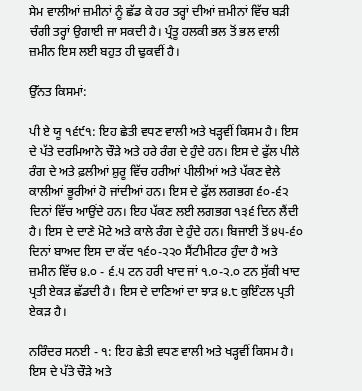ਸੇਮ ਵਾਲੀਆਂ ਜ਼ਮੀਨਾਂ ਨੂੰ ਛੱਡ ਕੇ ਹਰ ਤਰ੍ਹਾਂ ਦੀਆਂ ਜ਼ਮੀਨਾਂ ਵਿੱਚ ਬੜੀ ਚੰਗੀ ਤਰ੍ਹਾਂ ਉਗਾਈ ਜਾ ਸਕਦੀ ਹੈ। ਪ੍ਰੰਤੂ ਹਲਕੀ ਭਲ ਤੋਂ ਭਲ ਵਾਲੀ ਜ਼ਮੀਨ ਇਸ ਲਈ ਬਹੁਤ ਹੀ ਢੁਕਵੀਂ ਹੈ।

ਉੱਨਤ ਕਿਸਮਾਂ:

ਪੀ ਏ ਯੂ ੧੬੯੧: ਇਹ ਛੇਤੀ ਵਧਣ ਵਾਲੀ ਅਤੇ ਖੜ੍ਹਵੀਂ ਕਿਸਮ ਹੈ। ਇਸ ਦੇ ਪੱਤੇ ਦਰਮਿਆਨੇ ਚੌੜੇ ਅਤੇ ਹਰੇ ਰੰਗ ਦੇ ਹੁੰਦੇ ਹਨ। ਇਸ ਦੇ ਫੁੱਲ ਪੀਲੇ ਰੰਗ ਦੇ ਅਤੇ ਫ਼ਲੀਆਂ ਸ਼ੁਰੂ ਵਿੱਚ ਹਰੀਆਂ ਪੀਲੀਆਂ ਅਤੇ ਪੱਕਣ ਵੇਲੇ ਕਾਲੀਆਂ ਭੂਰੀਆਂ ਹੋ ਜਾਂਦੀਆਂ ਹਨ। ਇਸ ਦੇ ਫੁੱਲ ਲਗਭਗ ੬੦-੬੨ ਦਿਨਾਂ ਵਿੱਚ ਆਉਂਦੇ ਹਨ। ਇਹ ਪੱਕਣ ਲਈ ਲਗਭਗ ੧੩੬ ਦਿਨ ਲੈਂਦੀ ਹੈ। ਇਸ ਦੇ ਦਾਣੇ ਮੋਟੇ ਅਤੇ ਕਾਲੇ ਰੰਗ ਦੇ ਹੁੰਦੇ ਹਨ। ਬਿਜਾਈ ਤੋਂ ੪੫-੬੦ ਦਿਨਾਂ ਬਾਅਦ ਇਸ ਦਾ ਕੱਦ ੧੬੦-੨੨੦ ਸੈਂਟੀਮੀਟਰ ਹੁੰਦਾ ਹੈ ਅਤੇ ਜ਼ਮੀਨ ਵਿੱਚ ੪.੦ - ੬.੫ ਟਨ ਹਰੀ ਖਾਦ ਜਾਂ ੧.੦-੨.੦ ਟਨ ਸੁੱਕੀ ਖਾਦ ਪ੍ਰਤੀ ਏਕੜ ਛੱਡਦੀ ਹੈ। ਇਸ ਦੇ ਦਾਣਿਆਂ ਦਾ ਝਾੜ ੪.੮ ਕੁਇੰਟਲ ਪ੍ਰਤੀ ਏਕੜ ਹੈ।

ਨਰਿੰਦਰ ਸਨਈ - ੧: ਇਹ ਛੇਤੀ ਵਧਣ ਵਾਲੀ ਅਤੇ ਖੜ੍ਹਵੀਂ ਕਿਸਮ ਹੈ। ਇਸ ਦੇ ਪੱਤੇ ਚੌੜੇ ਅਤੇ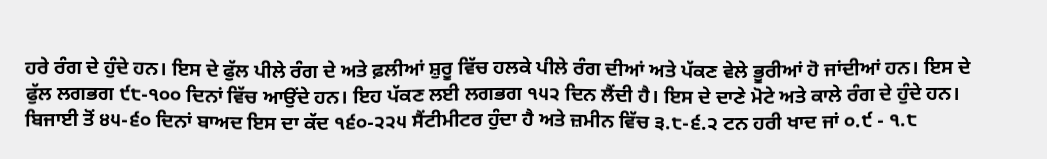ਹਰੇ ਰੰਗ ਦੇ ਹੁੰਦੇ ਹਨ। ਇਸ ਦੇ ਫੁੱਲ ਪੀਲੇ ਰੰਗ ਦੇ ਅਤੇ ਫ਼ਲੀਆਂ ਸ਼ੁਰੂ ਵਿੱਚ ਹਲਕੇ ਪੀਲੇ ਰੰਗ ਦੀਆਂ ਅਤੇ ਪੱਕਣ ਵੇਲੇ ਭੂਰੀਆਂ ਹੋ ਜਾਂਦੀਆਂ ਹਨ। ਇਸ ਦੇ ਫੁੱਲ ਲਗਭਗ ੯੮-੧੦੦ ਦਿਨਾਂ ਵਿੱਚ ਆਉਂਦੇ ਹਨ। ਇਹ ਪੱਕਣ ਲਈ ਲਗਭਗ ੧੫੨ ਦਿਨ ਲੈਂਦੀ ਹੈ। ਇਸ ਦੇ ਦਾਣੇ ਮੋਟੇ ਅਤੇ ਕਾਲੇ ਰੰਗ ਦੇ ਹੁੰਦੇ ਹਨ। ਬਿਜਾਈ ਤੋਂ ੪੫-੬੦ ਦਿਨਾਂ ਬਾਅਦ ਇਸ ਦਾ ਕੱਦ ੧੬੦-੨੨੫ ਸੈਂਟੀਮੀਟਰ ਹੁੰਦਾ ਹੈ ਅਤੇ ਜ਼ਮੀਨ ਵਿੱਚ ੩.੮-੬.੨ ਟਨ ਹਰੀ ਖਾਦ ਜਾਂ ੦.੯ - ੧.੮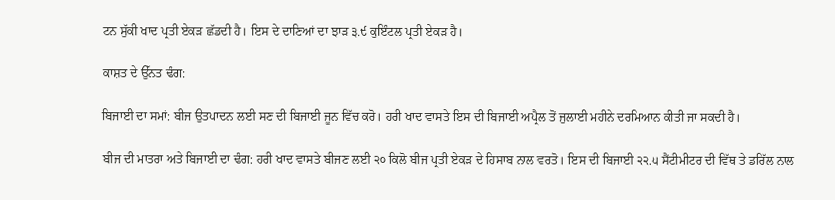ਟਨ ਸੁੱਕੀ ਖਾਦ ਪ੍ਰਤੀ ਏਕੜ ਛੱਡਦੀ ਹੈ। ਇਸ ਦੇ ਦਾਣਿਆਂ ਦਾ ਝਾੜ ੩.੯ ਕੁਇੰਟਲ ਪ੍ਰਤੀ ਏਕੜ ਹੈ।

ਕਾਸ਼ਤ ਦੇ ਉੱਨਤ ਢੰਗ:

ਬਿਜਾਈ ਦਾ ਸਮਾਂ: ਬੀਜ ਉਤਪਾਦਨ ਲਈ ਸਣ ਦੀ ਬਿਜਾਈ ਜੂਨ ਵਿੱਚ ਕਰੋ। ਹਰੀ ਖਾਦ ਵਾਸਤੇ ਇਸ ਦੀ ਬਿਜਾਈ ਅਪ੍ਰੈਲ ਤੋਂ ਜੁਲਾਈ ਮਹੀਨੇ ਦਰਮਿਆਨ ਕੀਤੀ ਜਾ ਸਕਦੀ ਹੈ।

ਬੀਜ ਦੀ ਮਾਤਰਾ ਅਤੇ ਬਿਜਾਈ ਦਾ ਢੰਗ: ਹਰੀ ਖਾਦ ਵਾਸਤੇ ਬੀਜਣ ਲਈ ੨੦ ਕਿਲੋ ਬੀਜ ਪ੍ਰਤੀ ਏਕੜ ਦੇ ਹਿਸਾਬ ਨਾਲ ਵਰਤੋ। ਇਸ ਦੀ ਬਿਜਾਈ ੨੨.੫ ਸੈਂਟੀਮੀਟਰ ਦੀ ਵਿੱਥ ਤੇ ਡਰਿੱਲ ਨਾਲ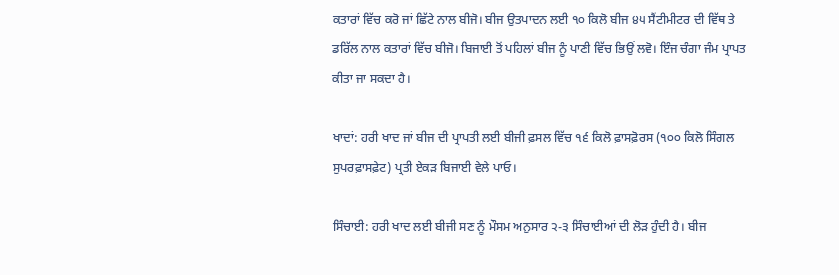ਕਤਾਰਾਂ ਵਿੱਚ ਕਰੋ ਜਾਂ ਛਿੱਟੇ ਨਾਲ ਬੀਜੋ। ਬੀਜ ਉਤਪਾਦਨ ਲਈ ੧੦ ਕਿਲੋ ਬੀਜ ੪੫ ਸੈਂਟੀਮੀਟਰ ਦੀ ਵਿੱਥ ਤੇ ਡਰਿੱਲ ਨਾਲ ਕਤਾਰਾਂ ਵਿੱਚ ਬੀਜੋ। ਬਿਜਾਈ ਤੋਂ ਪਹਿਲਾਂ ਬੀਜ ਨੂੰ ਪਾਣੀ ਵਿੱਚ ਭਿਉਂ ਲਵੋ। ਇੰਜ ਚੰਗਾ ਜੰਮ ਪ੍ਰਾਪਤ ਕੀਤਾ ਜਾ ਸਕਦਾ ਹੈ।

ਖਾਦਾਂ: ਹਰੀ ਖਾਦ ਜਾਂ ਬੀਜ ਦੀ ਪ੍ਰਾਪਤੀ ਲਈ ਬੀਜੀ ਫ਼ਸਲ ਵਿੱਚ ੧੬ ਕਿਲੋ ਫ਼ਾਸਫ਼ੋਰਸ (੧੦੦ ਕਿਲੋ ਸਿੰਗਲ ਸੁਪਰਫ਼ਾਸਫ਼ੇਟ) ਪ੍ਰਤੀ ਏਕੜ ਬਿਜਾਈ ਵੇਲੇ ਪਾਓ।

ਸਿੰਚਾਈ: ਹਰੀ ਖਾਦ ਲਈ ਬੀਜੀ ਸਣ ਨੂੰ ਮੌਸਮ ਅਨੁਸਾਰ ੨-੩ ਸਿੰਚਾਈਆਂ ਦੀ ਲੋੜ ਹੁੰਦੀ ਹੈ। ਬੀਜ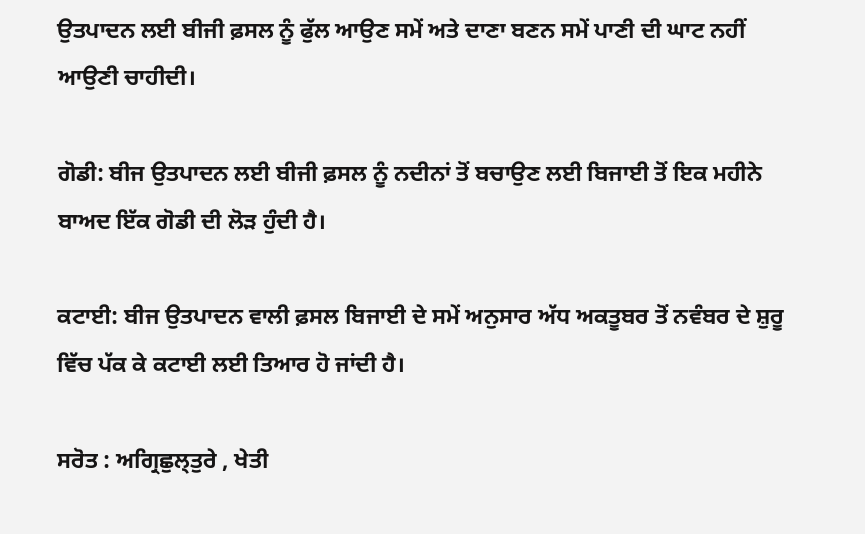ਉਤਪਾਦਨ ਲਈ ਬੀਜੀ ਫ਼ਸਲ ਨੂੰ ਫੁੱਲ ਆਉਣ ਸਮੇਂ ਅਤੇ ਦਾਣਾ ਬਣਨ ਸਮੇਂ ਪਾਣੀ ਦੀ ਘਾਟ ਨਹੀਂ ਆਉਣੀ ਚਾਹੀਦੀ।

ਗੋਡੀ: ਬੀਜ ਉਤਪਾਦਨ ਲਈ ਬੀਜੀ ਫ਼ਸਲ ਨੂੰ ਨਦੀਨਾਂ ਤੋਂ ਬਚਾਉਣ ਲਈ ਬਿਜਾਈ ਤੋਂ ਇਕ ਮਹੀਨੇ ਬਾਅਦ ਇੱਕ ਗੋਡੀ ਦੀ ਲੋੜ ਹੁੰਦੀ ਹੈ।

ਕਟਾਈ: ਬੀਜ ਉਤਪਾਦਨ ਵਾਲੀ ਫ਼ਸਲ ਬਿਜਾਈ ਦੇ ਸਮੇਂ ਅਨੁਸਾਰ ਅੱਧ ਅਕਤੂਬਰ ਤੋਂ ਨਵੰਬਰ ਦੇ ਸ਼ੁਰੂ ਵਿੱਚ ਪੱਕ ਕੇ ਕਟਾਈ ਲਈ ਤਿਆਰ ਹੋ ਜਾਂਦੀ ਹੈ।

ਸਰੋਤ : ਅਗ੍ਰਿਛੁਲ੍ਤੁਰੇ , ਖੇਤੀ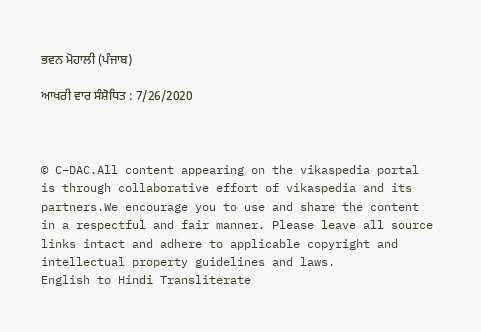ਭਵਨ ਮੋਹਾਲੀ (ਪੰਜਾਬ)

ਆਖਰੀ ਵਾਰ ਸੰਸ਼ੋਧਿਤ : 7/26/2020



© C–DAC.All content appearing on the vikaspedia portal is through collaborative effort of vikaspedia and its partners.We encourage you to use and share the content in a respectful and fair manner. Please leave all source links intact and adhere to applicable copyright and intellectual property guidelines and laws.
English to Hindi Transliterate